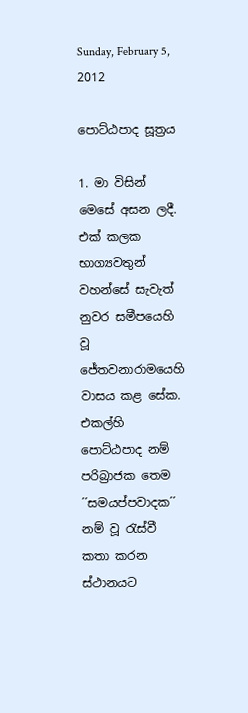Sunday, February 5, 2012

පොට්ඨපාද සූත්‍රය

1. මා විසින් මෙසේ අසන ලදී. එක් කලක භාග්‍යවතුන් වහන්සේ සැවැත් නුවර සමීපයෙහි වූ ජේතවනාරාමයෙහි වාසය කළ සේක. එකල්හි පොට්ඨපාද නම් පරිබ්‍රාජක තෙම ´´සමයප්පවාදක´´ නම් වූ රැස්වී කතා කරන ස්ථානයට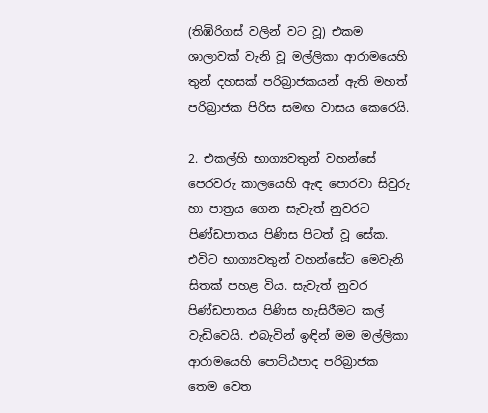(තිඹිරිගස් වලින් වට වූ) එකම ශාලාවක් වැනි වූ මල්ලිකා ආරාමයෙහි තුන් දහසක් පරිබ්‍රාජකයන් ඇති මහත් පරිබ්‍රාජක පිරිස සමඟ වාසය කෙරෙයි.

2. එකල්හි භාග්‍යවතුන් වහන්සේ පෙරවරු කාලයෙහි ඇඳ පොරවා සිවුරු හා පාත්‍රය ගෙන සැවැත් නුවරට පිණ්ඩපාතය පිණිස පිටත් වූ සේක. එවිට භාග්‍යවතුන් වහන්සේට මෙවැනි සිතක් පහළ විය. සැවැත් නුවර පිණ්ඩපාතය පිණිස හැසිරීමට කල් වැඩිවෙයි. එබැවින් ඉඳින් මම මල්ලිකා ආරාමයෙහි පොට්ඨපාද පරිබ්‍රාජක තෙම වෙත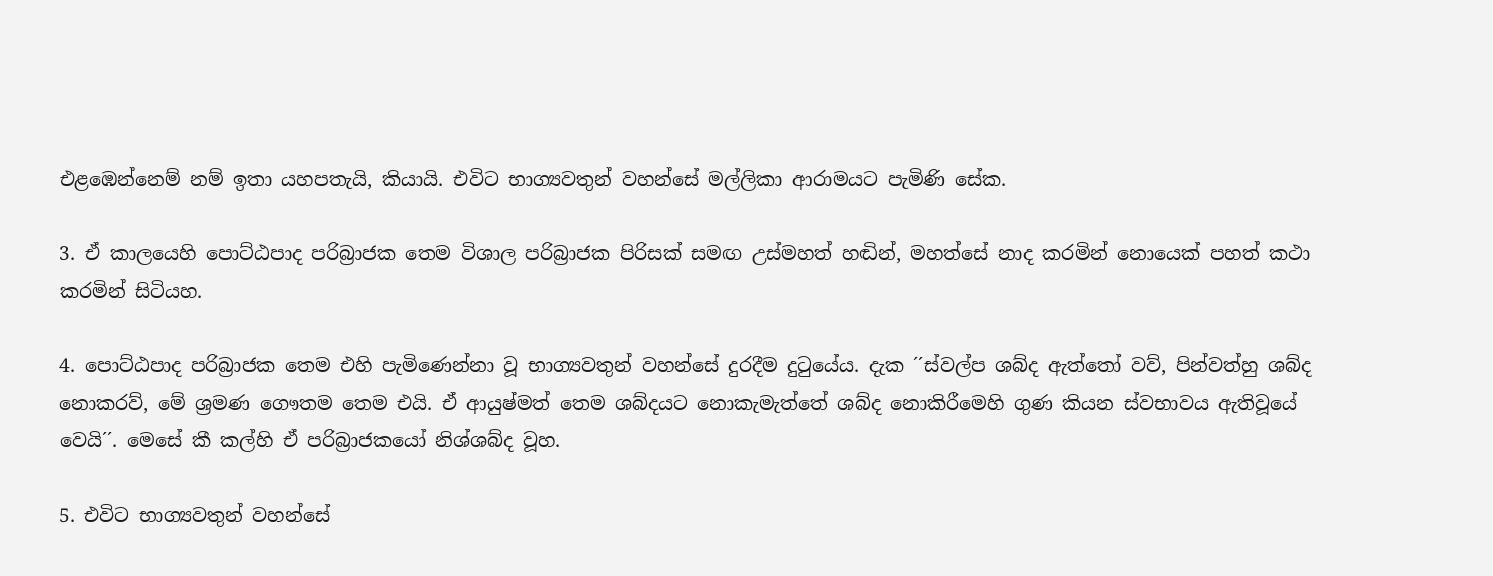එළඹෙන්නෙම් නම් ඉතා යහපතැයි, කියායි. එවිට භාග්‍යවතුන් වහන්සේ මල්ලිකා ආරාමයට පැමිණි සේක.

3. ඒ කාලයෙහි පොට්ඨපාද පරිබ්‍රාජක තෙම විශාල පරිබ්‍රාජක පිරිසක් සමඟ උස්මහත් හඬින්, මහත්සේ නාද කරමින් නොයෙක් පහත් කථා කරමින් සිටියහ.

4. පොට්ඨපාද පරිබ්‍රාජක තෙම එහි පැමිණෙන්නා වූ භාග්‍යවතුන් වහන්සේ දුරදීම දුටුයේය. දැක ´´ස්වල්ප ශබ්ද ඇත්තෝ වව්, පින්වත්හු ශබ්ද නොකරව්, මේ ශ්‍රමණ ගෞතම තෙම එයි. ඒ ආයුෂ්මත් තෙම ශබ්දයට නොකැමැත්තේ ශබ්ද නොකිරීමෙහි ගුණ කියන ස්වභාවය ඇතිවූයේ වෙයි´´. මෙසේ කී කල්හි ඒ පරිබ්‍රාජකයෝ නිශ්ශබ්ද වූහ.

5. එවිට භාග්‍යවතුන් වහන්සේ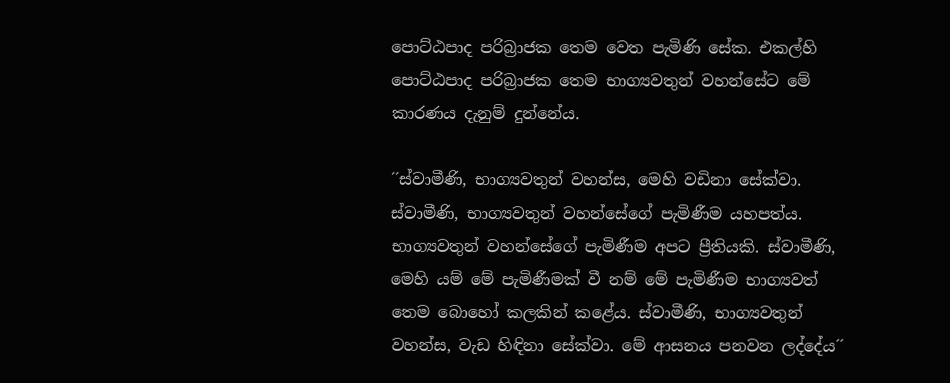පොට්ඨපාද පරිබ්‍රාජක තෙම වෙත පැමිණි සේක. එකල්හි පොට්ඨපාද පරිබ්‍රාජක තෙම භාග්‍යවතුන් වහන්සේට මේ කාරණය දැනුම් දුන්නේය.

´´ස්වාමීණි, භාග්‍යවතුන් වහන්ස, මෙහි වඩිනා සේක්වා. ස්වාමීණි, භාග්‍යවතුන් වහන්සේගේ පැමිණීම යහපත්ය. භාග්‍යවතුන් වහන්සේගේ පැමිණීම අපට ප්‍රීතියකි. ස්වාමීණි, මෙහි යම් මේ පැමිණීමක් වී නම් මේ පැමිණීම භාග්‍යවත් තෙම බොහෝ කලකින් කළේය. ස්වාමීණි, භාග්‍යවතුන් වහන්ස, වැඩ හිඳිනා සේක්වා. මේ ආසනය පනවන ලද්දේය´´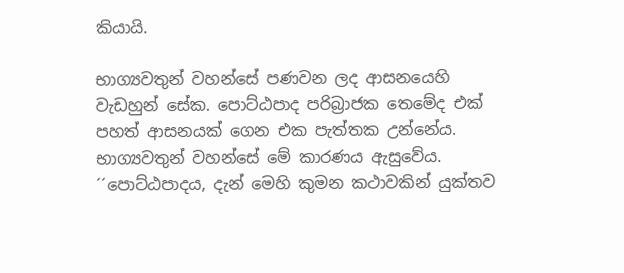කියායි.

භාග්‍යවතුන් වහන්සේ පණවන ලද ආසනයෙහි වැඩහුන් සේක. පොට්ඨපාද පරිබ්‍රාජක තෙමේද එක් පහත් ආසනයක් ගෙන එක පැත්තක උන්නේය. භාග්‍යවතුන් වහන්සේ මේ කාරණය ඇසුවේය. ´´පොට්ඨපාදය, දැන් මෙහි කුමන කථාවකින් යුක්තව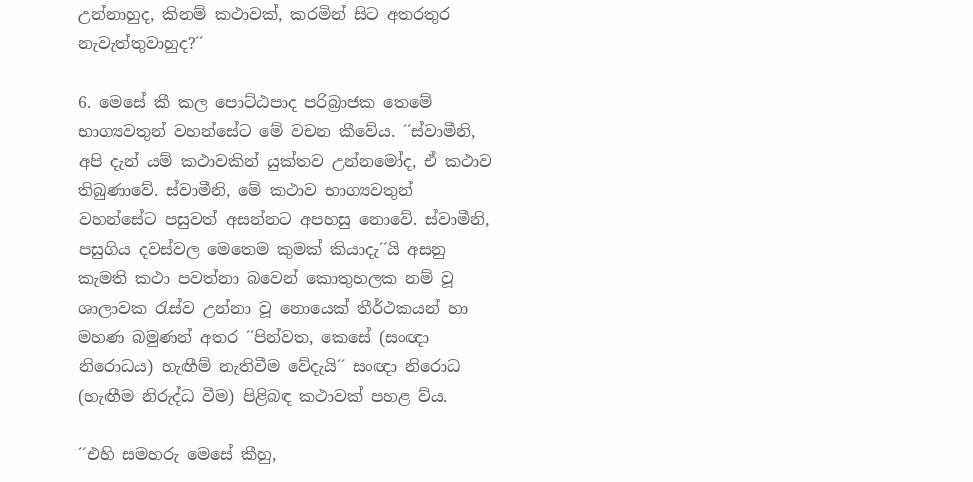උන්නාහුද, කිනම් කථාවක්, කරමින් සිට අතරතුර නැවැත්තුවාහුද?´´

6. මෙසේ කී කල පොට්ඨපාද පරිබ්‍රාජක තෙමේ භාග්‍යවතුන් වහන්සේට මේ වචන කීවේය. ´´ස්වාමීනි, අපි දැන් යම් කථාවකින් යුක්තව උන්නමෝද, ඒ කථාව තිබුණාවේ. ස්වාමීනි, මේ කථාව භාග්‍යවතුන් වහන්සේට පසුවත් අසන්නට අපහසු නොවේ. ස්වාමීනි, පසුගිය දවස්වල මෙතෙම කුමක් කියාදැ´´යි අසනු කැමති කථා පවත්නා බවෙන් කොතුහලක නම් වූ ශාලාවක රැස්ව උන්නා වූ නොයෙක් තීර්ථකයන් හා මහණ බමුණන් අතර ´´පින්වත, කෙසේ (සංඥා නිරොධය) හැඟීම් නැතිවීම වේදැයි´´ සංඥා නිරොධ (හැඟීම නිරුද්ධ වීම) පිළිබඳ කථාවක් පහළ ව්ය.

´´එහි සමහරු මෙසේ කීහු,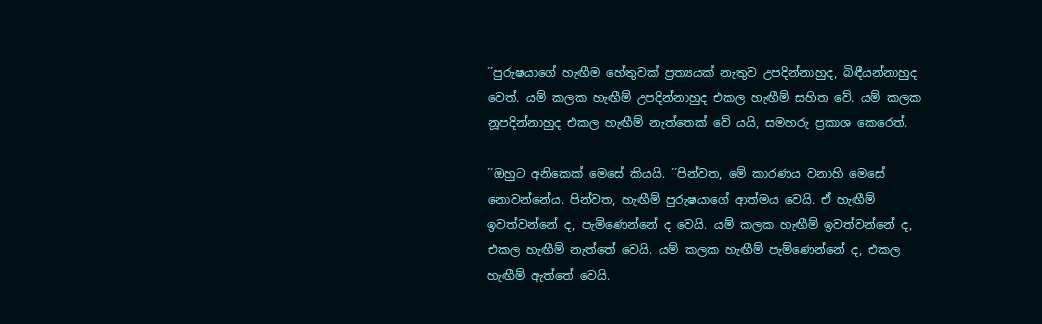´´පුරුෂයාගේ හැඟීම හේතුවක් ප්‍රත්‍යයක් නැතුව උපදින්නාහුද, බිඳීයන්නාහුද වෙත්. යම් කලක හැඟීම් උපදින්නාහුද එකල හැඟීම් සහිත වේ. යම් කලක නූපදින්නාහුද එකල හැඟීම් නැත්තෙක් වේ යයි, සමහරු ප්‍රකාශ කෙරෙත්.

´´ඔහුට අනිකෙක් මෙසේ කියයි. ´´පින්වත, මේ කාරණය වනාහි මෙසේ නොවන්නේය. පින්වත, හැඟීම් පුරුෂයාගේ ආත්මය වෙයි. ඒ හැඟීම් ඉවත්වන්නේ ද, පැමිණෙන්නේ ද වෙයි. යම් කලක හැඟීම් ඉවත්වන්නේ ද, එකල හැඟීම් නැත්තේ වෙයි. යම් කලක හැඟීම් පැම්ණෙන්නේ ද, එකල හැඟීම් ඇත්තේ වෙයි.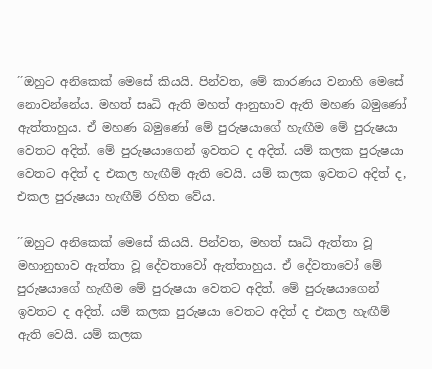´´ඔහුට අනිකෙක් මෙසේ කියයි. පින්වත, මේ කාරණය වනාහි මෙසේ නොවන්නේය. මහත් සෘධි ඇති මහත් ආනුභාව ඇති මහණ බමුණෝ ඇත්තාහුය. ඒ මහණ බමුණෝ මේ පුරුෂයාගේ හැඟීම මේ පුරුෂයා වෙතට අදිත්. මේ පුරුෂයාගෙන් ඉවතට ද අදිත්. යම් කලක පුරුෂයා වෙතට අදිත් ද එකල හැඟීම් ඇති වෙයි. යම් කලක ඉවතට අදිත් ද, එකල පුරුෂයා හැඟීම් රහිත වේය.

´´ඔහුට අනිකෙක් මෙසේ කියයි. පින්වත, මහත් සෘධි ඇත්තා වූ මහානුභාව ඇත්තා වූ දේවතාවෝ ඇත්තාහුය. ඒ දේවතාවෝ මේ පුරුෂයාගේ හැඟීම මේ පුරුෂයා වෙතට අදිත්. මේ පුරුෂයාගෙන් ඉවතට ද අදිත්. යම් කලක පුරුෂයා වෙතට අදිත් ද එකල හැඟීම් ඇති වෙයි. යම් කලක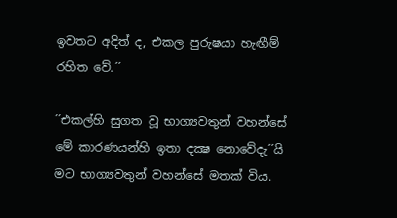ඉවතට අදිත් ද, එකල පුරුෂයා හැඟීම් රහිත වේ.´´

´´එකල්හි සුගත වූ භාග්‍යවතුන් වහන්සේ මේ කාරණයන්හි ඉතා දක්‍ෂ නොවේදැ´´යි මට භාග්‍යවතුන් වහන්සේ මතක් විය.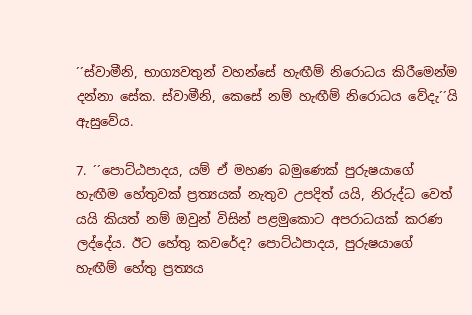´´ස්වාමීනි, භාග්‍යවතුන් වහන්සේ හැඟීම් නිරොධය කිරීමෙන්ම දන්නා සේක. ස්වාමීනි, කෙසේ නම් හැඟීම් නිරොධය වේදැ´´යි ඇසුවේය.

7. ´´පොට්ඨපාදය, යම් ඒ මහණ බමුණෙක් පුරුෂයාගේ හැඟීම හේතුවක් ප්‍රත්‍යයක් නැතුව උපදිත් යයි, නිරුද්ධ වෙත් යයි කියත් නම් ඔවුන් විසින් පළමුකොට අපරාධයක් කරණ ලද්දේය. ඊට හේතු කවරේද? පොට්ඨපාදය, පුරුෂයාගේ හැඟීම් හේතු ප්‍රත්‍යය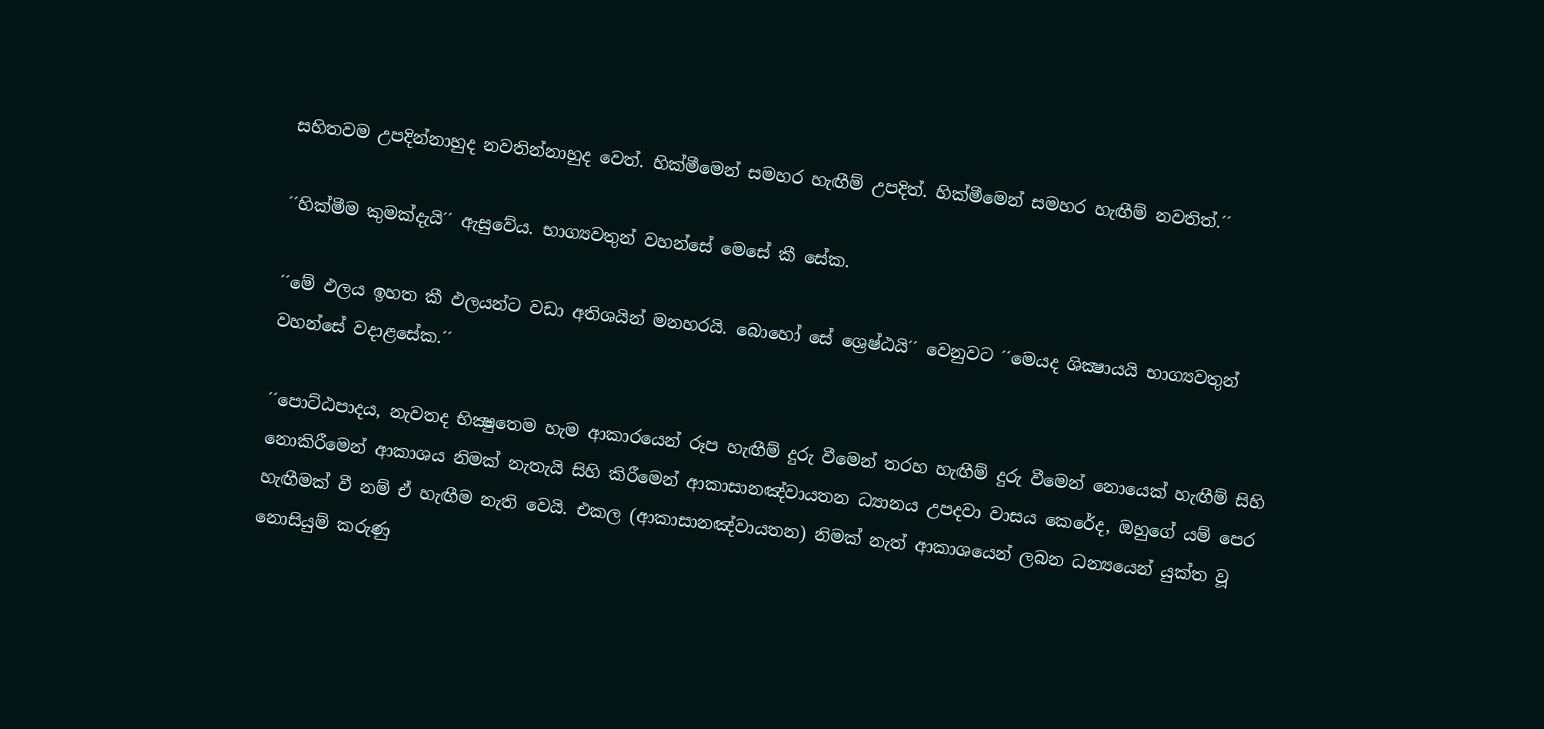සහිතවම උපදින්නාහුද නවතින්නාහුද වෙත්. හික්මීමෙන් සමහර හැඟීම් උපදිත්. හික්මීමෙන් සමහර හැඟීම් නවතිත්.´´

´´හික්මීම කුමක්දැයි´´ ඇසුවේය. භාග්‍යවතුන් වහන්සේ මෙසේ කී සේක.

´´මේ ඵලය ඉහත කී ඵලයන්ට වඩා අතිශයින් මනහරයි. බොහෝ සේ ශ්‍රෙෂ්ඨයි´´ වෙනුවට ´´මෙයද ශික්‍ෂායයි භාග්‍යවතුන් වහන්සේ වදාළසේක.´´

´´පොට්ඨපාදය, නැවතද භික්‍ෂුතෙම හැම ආකාරයෙන් රූප හැඟීම් දුරු වීමෙන් තරහ හැඟීම් දුරු වීමෙන් නොයෙක් හැඟීම් සිහි නොකිරීමෙන් ආකාශය නිමක් නැතැයි සිහි කිරීමෙන් ආකාසානඤ්වායතන ධ්‍යානය උපදවා වාසය කෙරේද, ඔහුගේ යම් පෙර හැඟීමක් වී නම් ඒ හැඟීම නැති වෙයි. එකල (ආකාසානඤ්වායතන) නිමක් නැත් ආකාශයෙන් ලබන ධන්‍යයෙන් යුක්ත වූ නොසියුම් කරුණු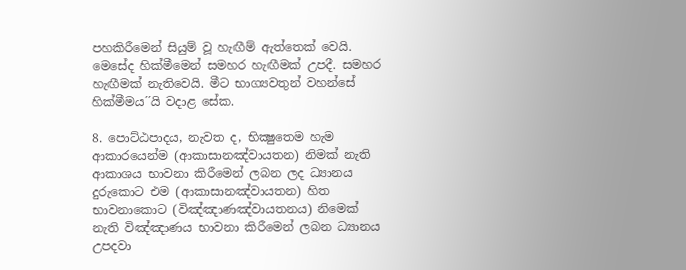පහකිරීමෙන් සියුම් වූ හැඟීම් ඇත්තෙක් වෙයි. මෙසේද හික්මීමෙන් සමහර හැඟීමක් උපදී. සමහර හැඟීමක් නැතිවෙයි. මීට භාග්‍යවතුන් වහන්සේ හික්මීමය´´යි වදාළ සේක.

8. පොට්ඨපාදය, නැවත ද, භික්‍ෂුතෙම හැම ආකාරයෙන්ම (ආකාසානඤ්වායතන) නිමක් නැති ආකාශය භාවනා කිරීමෙන් ලබන ලද ධ්‍යානය දුරුකොට එම (ආකාසානඤ්වායතන) හිත භාවනාකොට (විඤ්ඤාණඤ්වායතනය) නිමෙක් නැති විඤ්ඤාණය භාවනා කිරීමෙන් ලබන ධ්‍යානය උපදවා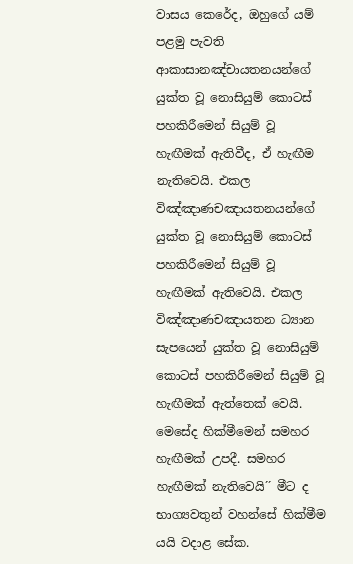වාසය කෙරේද, ඔහුගේ යම් පළමු පැවති ආකාසානඤ්චායතනයන්ගේ යුක්ත වූ නොසියුම් කොටස් පහකිරීමෙන් සියුම් වූ හැඟීමක් ඇතිවීද, ඒ හැඟීම නැතිවෙයි. එකල විඤ්ඤාණචඤායතනයන්ගේ යුක්ත වූ නොසියුම් කොටස් පහකිරීමෙන් සියුම් වූ හැඟීමක් ඇතිවෙයි. එකල විඤ්ඤාණචඤායතන ධ්‍යාන සැපයෙන් යුක්ත වූ නොසියුම් කොටස් පහකිරීමෙන් සියුම් වූ හැඟීමක් ඇත්තෙක් වෙයි. මෙසේද හික්මීමෙන් සමහර හැඟීමක් උපදී. සමහර හැඟීමක් නැතිවෙයි´´ මීට ද භාග්‍යවතුන් වහන්සේ හික්මීම යයි වදාළ සේක.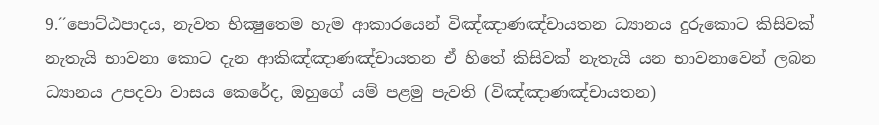9.´´පොට්ඨපාදය, නැවත භික්‍ෂුතෙම හැම ආකාරයෙන් විඤ්ඤාණඤ්චායතන ධ්‍යානය දුරුකොට කිසිවක් නැතැයි භාවනා කොට දැන ආකිඤ්ඤාණඤ්චායතන ඒ හිතේ කිසිවක් නැතැයි යන භාවනාවෙන් ලබන ධ්‍යානය උපදවා වාසය කෙරේද, ඔහුගේ යම් පළමු පැවති (විඤ්ඤාණඤ්චායතන)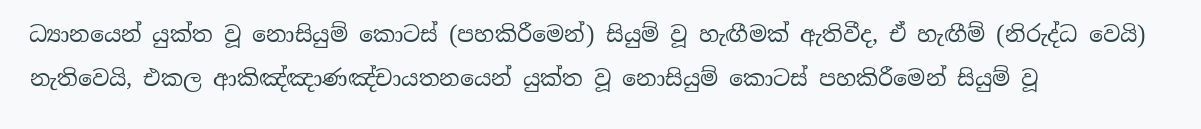ධ්‍යානයෙන් යුක්ත වූ නොසියුම් කොටස් (පහකිරීමෙන්) සියුම් වූ හැඟීමක් ඇතිවීද, ඒ හැඟීම් (නිරුද්ධ වෙයි) නැතිවෙයි, එකල ආකිඤ්ඤාණඤ්චායතනයෙන් යුක්ත වූ නොසියුම් කොටස් පහකිරීමෙන් සියුම් වූ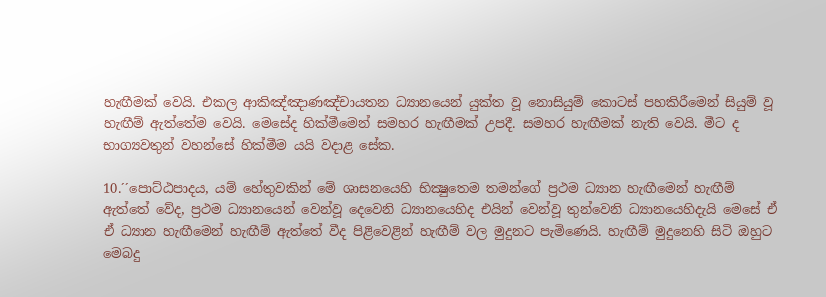හැඟීමක් වෙයි. එකල ආකිඤ්ඤාණඤ්චායතන ධ්‍යානයෙන් යුක්ත වූ නොසියුම් කොටස් පහකිරීමෙන් සියුම් වූ හැඟීම් ඇත්තේම වෙයි. මෙසේද හික්මීමෙන් සමහර හැඟීමක් උපදී. සමහර හැඟීමක් නැති වෙයි. මීට ද භාග්‍යවතුන් වහන්සේ හික්මීම යයි වදාළ සේක.

10.´´පොට්ඨපාදය, යම් හේතුවකින් මේ ශාසනයෙහි භික්‍ෂුතෙම තමන්ගේ ප්‍රථම ධ්‍යාන හැඟීමෙන් හැඟීම් ඇත්තේ වේද, ප්‍රථම ධ්‍යානයෙන් වෙන්වූ දෙවෙනි ධ්‍යානයෙහිද එයින් වෙන්වූ තුන්වෙනි ධ්‍යානයෙහිදැයි මෙසේ ඒ ඒ ධ්‍යාන හැඟීමෙන් හැඟීම් ඇත්තේ වීද පිළිවෙළින් හැඟීම් වල මුදුනට පැමිණෙයි. හැඟීම් මුදුනෙහි සිටි ඔහුට මෙබදු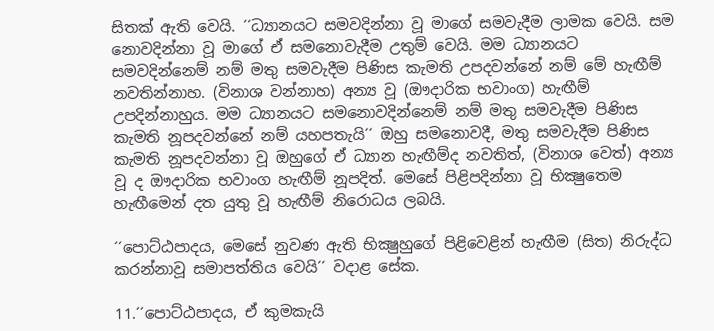සිතක් ඇති වෙයි. ´´ධ්‍යානයට සමවදින්නා වූ මාගේ සමවැදීම ලාමක වෙයි. සම නොවදින්නා වූ මාගේ ඒ සමනොවැදීම උතුම් වෙයි. මම ධ්‍යානයට සමවදින්නෙම් නම් මතු සමවැදීම පිණිස කැමති උපදවන්නේ නම් මේ හැඟීම් නවතින්නාහ. (විනාශ වන්නාහ) අන්‍ය වූ (ඖදාරික භවාංග) හැඟීම් උපදින්නාහුය. මම ධ්‍යානයට සමනොවදින්නෙම් නම් මතු සමවැදීම පිණිස කැමති නූපදවන්නේ නම් යහපතැයි´´ ඔහු සමනොවදී, මතු සමවැදීම පිණිස කැමති නූපදවන්නා වූ ඔහුගේ ඒ ධ්‍යාන හැඟීම්ද නවතිත්, (විනාශ වෙත්) අන්‍ය වූ ද ඖදාරික භවාංග හැඟීම් නූපදිත්. මෙසේ පිළිපදින්නා වූ භික්‍ෂුතෙම හැඟීමෙන් දත යුතු වූ හැඟීම් නිරොධය ලබයි.

´´පොට්ඨපාදය, මෙසේ නුවණ ඇති භික්‍ෂුහුගේ පිළිවෙළින් හැඟීම (සිත) නිරුද්ධ කරන්නාවූ සමාපත්තිය වෙයි´´ වදාළ සේක.

11.´´පොට්ඨපාදය, ඒ කුමකැයි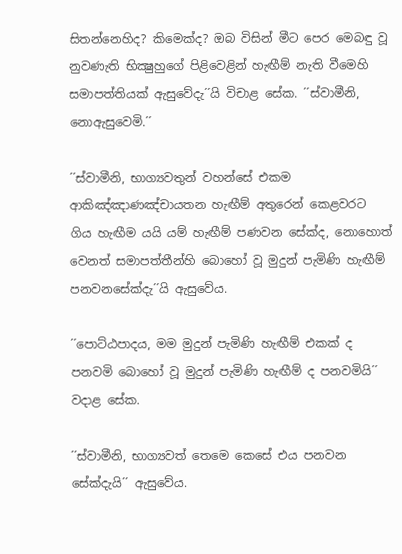සිතන්නෙහිද? කිමෙක්ද? ඔබ විසින් මීට පෙර මෙබඳු වූ නුවණැති භික්‍ෂුහුගේ පිළිවෙළින් හැඟීම් නැති වීමෙහි සමාපත්තියක් ඇසුවේදැ´´යි විචාළ සේක. ´´ස්වාමීනි, නොඇසුවෙමි.´´

´´ස්වාමීනි, භාග්‍යවතුන් වහන්සේ එකම ආකිඤ්ඤාණඤ්චායතන හැඟීම් අතුරෙන් කෙළවරට ගිය හැඟීම යයි යම් හැඟීම් පණවන සේක්ද, නොහොත් වෙනත් සමාපත්තීන්හි බොහෝ වූ මුදුන් පැමිණි හැඟීම් පනවනසේක්දැ´´යි ඇසුවේය.

´´පොට්ඨපාදය, මම මුදුන් පැමිණි හැඟීම් එකක් ද පනවමි බොහෝ වූ මුදුන් පැමිණි හැඟීම් ද පනවමියි´´ වදාළ සේක.

´´ස්වාමීනි, භාග්‍යවත් තෙමෙ කෙසේ එය පනවන සේක්දැයි´´ ඇසුවේය.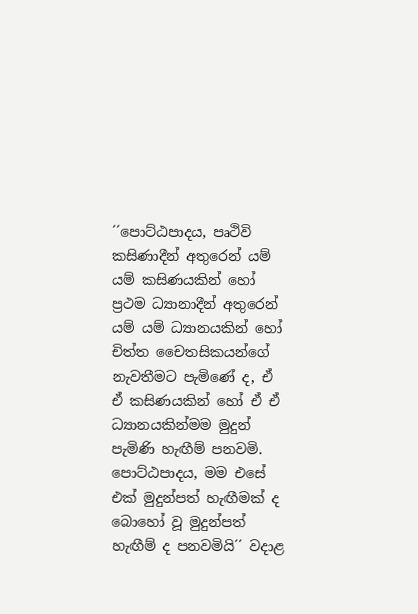´´පොට්ඨපාදය, පෘථිවි කසිණාදීන් අතුරෙන් යම් යම් කසිණයකින් හෝ ප්‍රථම ධ්‍යානාදීන් අතුරෙන් යම් යම් ධ්‍යානයකින් හෝ චිත්ත චෛතසිකයන්ගේ නැවතීමට පැමිණේ ද, ඒ ඒ කසිණයකින් හෝ ඒ ඒ ධ්‍යානයකින්මම මුදුන් පැමිණි හැඟීම් පනවමි. පොට්ඨපාදය, මම එසේ එක් මුදුන්පත් හැඟීමක් ද බොහෝ වූ මුදුන්පත් හැඟීම් ද පනවමියි´´ වදාළ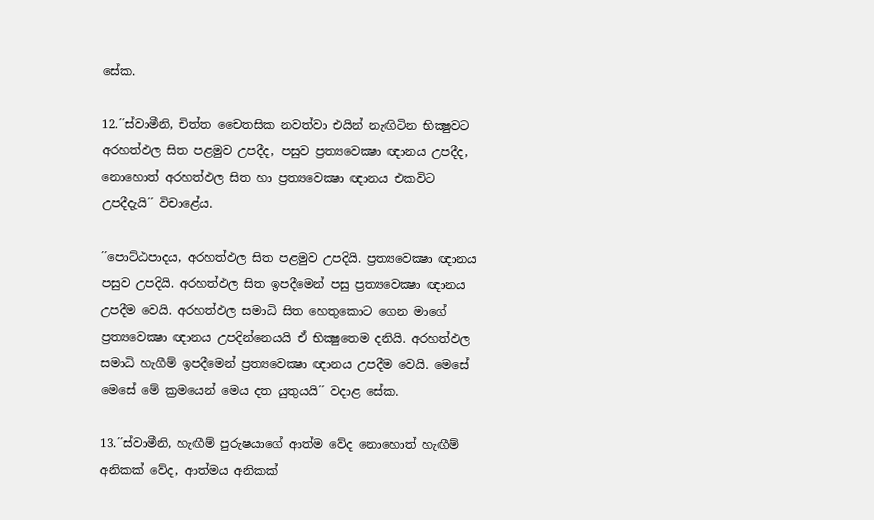සේක.

12.´´ස්වාමීනි, චිත්ත චෛතසික නවත්වා එයින් නැඟිටින භික්‍ෂුවට අරහත්ඵල සිත පළමුව උපදීද, පසුව ප්‍රත්‍යවෙක්‍ෂා ඥානය උපදීද, නොහොත් අරහත්ඵල සිත හා ප්‍රත්‍යවෙක්‍ෂා ඥානය එකවිට උපදීදැයි´´ විචාළේය.

´´පොට්ඨපාදය, අරහත්ඵල සිත පළමුව උපදියි. ප්‍රත්‍යවෙක්‍ෂා ඥානය පසුව උපදියි. අරහත්ඵල සිත ඉපදීමෙන් පසු ප්‍රත්‍යවෙක්‍ෂා ඥානය උපදීම වෙයි. අරහත්ඵල සමාධි සිත හෙතුකොට ගෙන මාගේ ප්‍රත්‍යවෙක්‍ෂා ඥානය උපදින්නෙයයි ඒ භික්‍ෂුතෙම දනියි. අරහත්ඵල සමාධි හැගීම් ඉපදීමෙන් ප්‍රත්‍යවෙක්‍ෂා ඥානය උපදීම වෙයි. මෙසේ මෙසේ මේ ක්‍රමයෙන් මෙය දත යුතුයයි´´ වදාළ සේක.

13.´´ස්වාමීනි, හැඟීම් පුරුෂයාගේ ආත්ම වේද නොහොත් හැඟීම් අනිකක් වේද, ආත්මය අනිකක්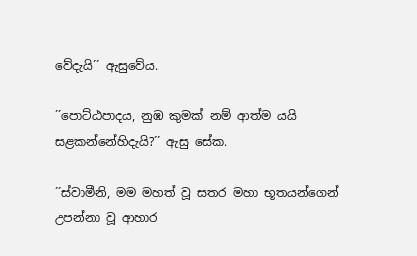වේදැයි´´ ඇසුවේය.

´´පොට්ඨපාදය, නුඹ කුමක් නම් ආත්ම යයි සළකන්නේහිදැයි?´´ ඇසු සේක.

´´ස්වාමීනි, මම මහත් වූ සතර මහා භූතයන්ගෙන් උපන්නා වූ ආහාර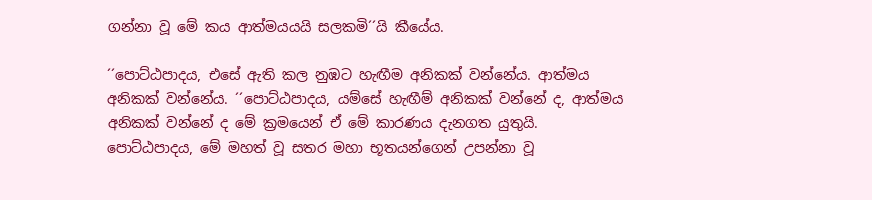ගන්නා වූ මේ කය ආත්මයයයි සලකමි´´යි කීයේය.

´´පොට්ඨපාදය, එසේ ඇති කල නුඹට හැඟීම අනිකක් වන්නේය. ආත්මය අනිකක් වන්නේය. ´´පොට්ඨපාදය, යම්සේ හැඟීම් අනිකක් වන්නේ ද, ආත්මය අනිකක් වන්නේ ද මේ ක්‍රමයෙන් ඒ මේ කාරණය දැනගත යුතුයි. පොට්ඨපාදය, මේ මහත් වූ සතර මහා භූතයන්ගෙන් උපන්නා වූ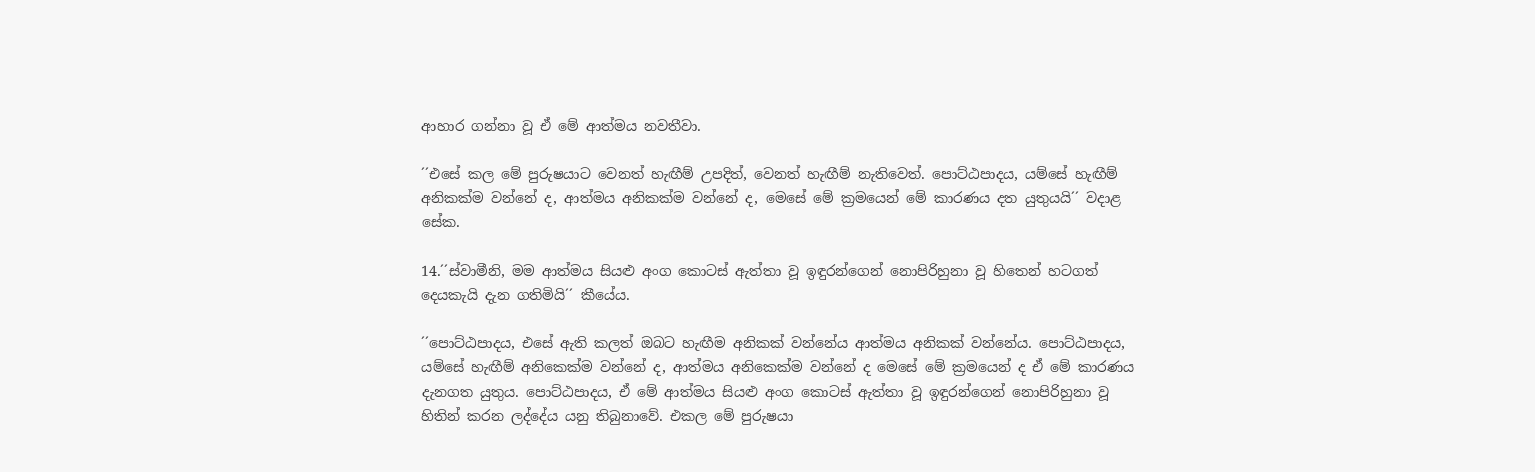ආහාර ගන්නා වූ ඒ මේ ආත්මය නවතීවා.

´´එසේ කල මේ පුරුෂයාට වෙනත් හැඟීම් උපදිත්, වෙනත් හැඟීම් නැතිවෙත්. පොට්ඨපාදය, යම්සේ හැඟීම් අනිකක්ම වන්නේ ද, ආත්මය අනිකක්ම වන්නේ ද, මෙසේ මේ ක්‍රමයෙන් මේ කාරණය දත යුතුයයි´´ වදාළ සේක.

14.´´ස්වාමීනි, මම ආත්මය සියළු අංග කොටස් ඇත්තා වූ ඉඳුරන්ගෙන් නොපිරිහුනා වූ හිතෙන් හටගත් දෙයකැයි දැන ගතිමියි´´ කීයේය.

´´පොට්ඨපාදය, එසේ ඇති කලත් ඔබට හැඟීම අනිකක් වන්නේය ආත්මය අනිකක් වන්නේය. පොට්ඨපාදය, යම්සේ හැඟීම් අනිකෙක්ම වන්නේ ද, ආත්මය අනිකෙක්ම වන්නේ ද මෙසේ මේ ක්‍රමයෙන් ද ඒ මේ කාරණය දැනගත යුතුය. පොට්ඨපාදය, ඒ මේ ආත්මය සියළු අංග කොටස් ඇත්තා වූ ඉඳුරන්ගෙන් නොපිරිහුනා වූ හිතින් කරන ලද්දේය යනු තිබුනාවේ. එකල මේ පුරුෂයා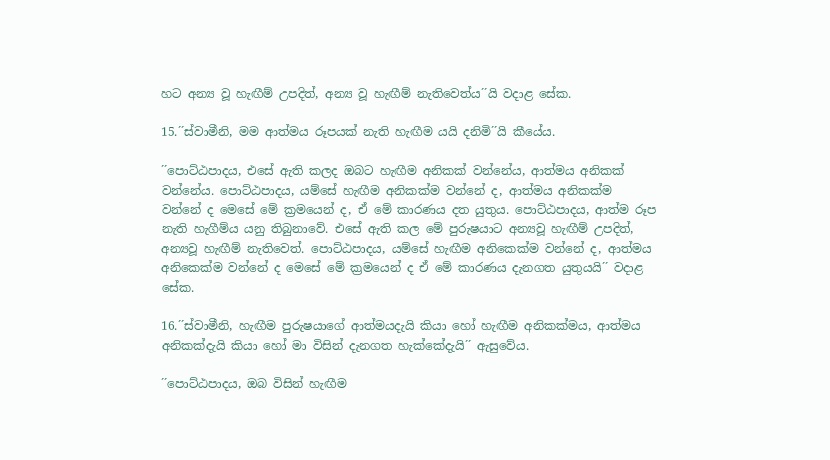හට අන්‍ය වූ හැඟීම් උපදිත්, අන්‍ය වූ හැඟීම් නැතිවෙත්ය´´යි වදාළ සේක.

15.´´ස්වාමීනි, මම ආත්මය රූපයක් නැති හැඟීම යයි දනිමි´´යි කීයේය.

´´පොට්ඨපාදය, එසේ ඇති කලද ඔබට හැඟීම අනිකක් වන්නේය, ආත්මය අනිකක් වන්නේය. පොට්ඨපාදය, යම්සේ හැඟීම අනිකක්ම වන්නේ ද, ආත්මය අනිකක්ම වන්නේ ද මෙසේ මේ ක්‍රමයෙන් ද, ඒ මේ කාරණය දත යුතුය. පොට්ඨපාදය, ආත්ම රූප නැති හැගීම්ය යනු තිබුනාවේ. එසේ ඇති කල මේ පුරුෂයාට අන්‍යවූ හැඟීම් උපදිත්, අන්‍යවූ හැඟීම් නැතිවෙත්. පොට්ඨපාදය, යම්සේ හැඟීම අනිකෙක්ම වන්නේ ද, ආත්මය අනිකෙක්ම වන්නේ ද මෙසේ මේ ක්‍රමයෙන් ද ඒ මේ කාරණය දැනගත යුතුයයි´´ වදාළ සේක.

16.´´ස්වාමීනි, හැඟීම පුරුෂයාගේ ආත්මයදැයි කියා හෝ හැඟීම අනිකක්මය, ආත්මය අනිකක්දැයි කියා හෝ මා විසින් දැනගත හැක්කේදැයි´´ ඇසුවේය.

´´පොට්ඨපාදය, ඔබ විසින් හැඟීම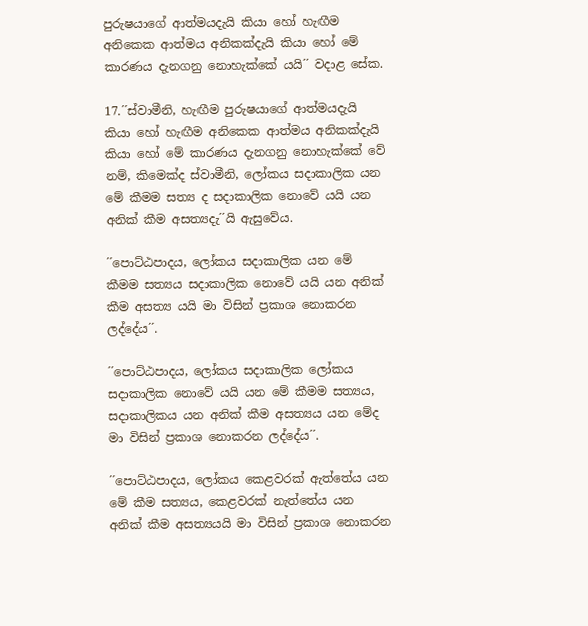පුරුෂයාගේ ආත්මයදැයි කියා හෝ හැඟීම අනිකෙක ආත්මය අනිකක්දැයි කියා හෝ මේ කාරණය දැනගනු නොහැක්කේ යයි´´ වදාළ සේක.

17.´´ස්වාමීනි, හැඟීම පුරුෂයාගේ ආත්මයදැයි කියා හෝ හැඟීම අනිකෙක ආත්මය අනිකක්දැයි කියා හෝ මේ කාරණය දැනගනු නොහැක්කේ වේ නම්, කිමෙක්ද ස්වාමීනි, ලෝකය සදාකාලික යන මේ කීමම සත්‍ය ද සදාකාලික නොවේ යයි යන අනික් කීම අසත්‍යදැ´´යි ඇසුවේය.

´´පොට්ඨපාදය, ලෝකය සදාකාලික යන මේ කීමම සත්‍යය සදාකාලික නොවේ යයි යන අනික් කීම අසත්‍ය යයි මා විසින් ප්‍රකාශ නොකරන ලද්දේය´´.

´´පොට්ඨපාදය, ලෝකය සදාකාලික ලෝකය සදාකාලික නොවේ යයි යන මේ කීමම සත්‍යය, සදාකාලිකය යන අනික් කීම අසත්‍යය යන මේද මා විසින් ප්‍රකාශ නොකරන ලද්දේය´´.

´´පොට්ඨපාදය, ලෝකය කෙළවරක් ඇත්තේය යන මේ කීම සත්‍යය, කෙළවරක් නැත්තේය යන අනික් කීම අසත්‍යයයි මා විසින් ප්‍රකාශ නොකරන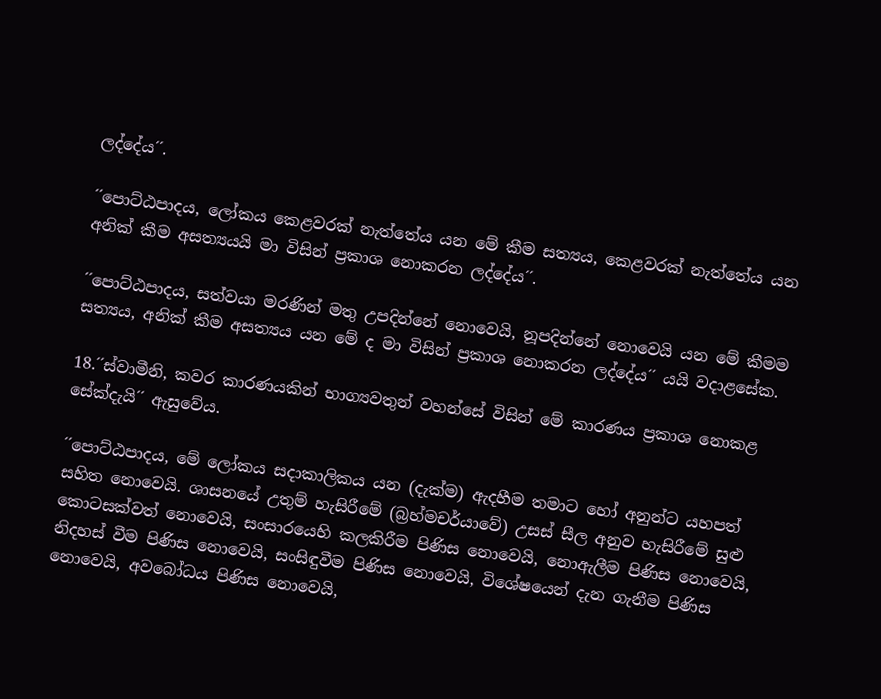ලද්දේය´´.

´´පොට්ඨපාදය, ලෝකය කෙළවරක් නැත්තේය යන මේ කීම සත්‍යය, කෙළවරක් නැත්තේය යන අනික් කීම අසත්‍යයයි මා විසින් ප්‍රකාශ නොකරන ලද්දේය´´.

´´පොට්ඨපාදය, සත්වයා මරණින් මතු උපදින්නේ නොවෙයි, නූපදින්නේ නොවෙයි යන මේ කීමම සත්‍යය, අනික් කීම අසත්‍යය යන මේ ද මා විසින් ප්‍රකාශ නොකරන ලද්දේය´´ යයි වදාළසේක.

18.´´ස්වාමීනි, කවර කාරණයකින් භාග්‍යවතුන් වහන්සේ විසින් මේ කාරණය ප්‍රකාශ නොකළ සේක්දැයි´´ ඇසුවේය.

´´පොට්ඨපාදය, මේ ලෝකය සදාකාලිකය යන (දැක්ම) ඇදහීම තමාට හෝ අනුන්ට යහපත් සහිත නොවෙයි. ශාසනයේ උතුම් හැසිරීමේ (බ්‍රහ්මචර්යාවේ) උසස් සීල අනුව හැසිරීමේ සුළු කොටසක්වත් නොවෙයි, සංසාරයෙහි කලකිරීම පිණිස නොවෙයි, නොඇලීම පිණිස නොවෙයි, නිදහස් වීම පිණිස නොවෙයි, සංසිඳුවීම පිණිස නොවෙයි, විශේෂයෙන් දැන ගැනීම පිණිස නොවෙයි, අවබෝධය පිණිස නොවෙයි,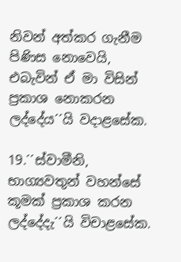නිවන් අත්කර ගැනීම පිණිස නොවෙයි, එබැවින් ඒ මා විසින් ප්‍රකාශ නොකරන ලද්දේය´´යි වදාළසේක.

19.´´ස්වාමීනි, භාග්‍යවතුන් වහන්සේ කූමක් ප්‍රකාශ කරන ලද්දේදැ´´යි විචාළසේක.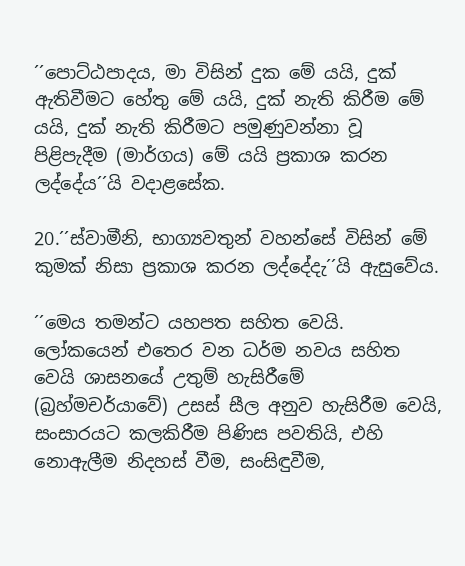´´පොට්ඨපාදය, මා විසින් දුක මේ යයි, දුක් ඇතිවීමට හේතු මේ යයි, දුක් නැති කිරීම මේ යයි, දුක් නැති කිරීමට පමුණුවන්නා වූ පිළිපැදීම (මාර්ගය) මේ යයි ප්‍රකාශ කරන ලද්දේය´´යි වදාළසේක.

20.´´ස්වාමීනි, භාග්‍යවතුන් වහන්සේ විසින් මේ කුමක් නිසා ප්‍රකාශ කරන ලද්දේදැ´´යි ඇසුවේය.

´´මෙය තමන්ට යහපත සහිත වෙයි. ලෝකයෙන් එතෙර වන ධර්ම නවය සහිත වෙයි ශාසනයේ උතුම් හැසිරීමේ (බ්‍රහ්මචර්යාවේ) උසස් සීල අනුව හැසිරීම වෙයි, සංසාරයට කලකිරීම පිණිස පවතියි, එහි නොඇලීම නිදහස් වීම, සංසිඳුවීම,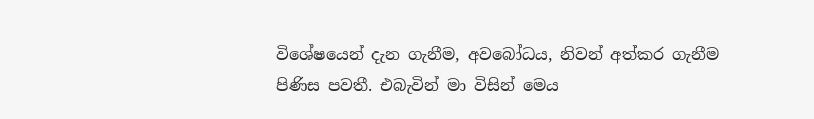විශේෂයෙන් දැන ගැනීම, අවබෝධය, නිවන් අත්කර ගැනීම පිණිස පවතී. එබැවින් මා විසින් මෙය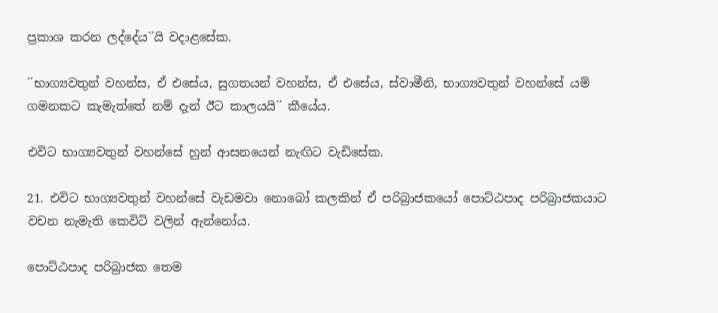ප්‍රකාශ කරන ලද්දේය´´යි වදාළසේක.

´´භාග්‍යවතුන් වහන්ස, ඒ එසේය, සුගතයන් වහන්ස, ඒ එසේය, ස්වාමීනි, භාග්‍යවතුන් වහන්සේ යම් ගමනකට කැමැත්තේ නම් දැන් ඊට කාලයයි´´ කීයේය.

එවිට භාග්‍යවතුන් වහන්සේ හුන් ආසනයෙන් නැඟිට වැඩිසේක.

21. එවිට භාග්‍යවතුන් වහන්සේ වැඩමවා නොබෝ කලකින් ඒ පරිබ්‍රාජකයෝ පොට්ඨපාද පරිබ්‍රාජකයාට වචන නැමැති කෙවිටි වලින් ඇන්නෝය.

පොට්ඨපාද පරිබ්‍රාජක තෙම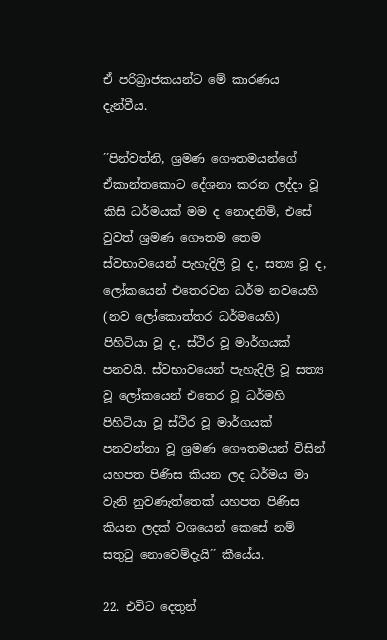ඒ පරිබ්‍රාජකයන්ට මේ කාරණය දැන්වීය.

´´පින්වත්නි, ශ්‍රමණ ගෞතමයන්ගේ ඒකාන්තකොට දේශනා කරන ලද්දා වූ කිසි ධර්මයක් මම ද නොදනිමි, එසේ වුවත් ශ්‍රමණ ගෞතම තෙම ස්වභාවයෙන් පැහැදිලි වූ ද, සත්‍ය වූ ද, ලෝකයෙන් එතෙරවන ධර්ම නවයෙහි (නව ලෝකොත්තර ධර්මයෙහි) පිහිටියා වූ ද, ස්ථිර වූ මාර්ගයක් පනවයි. ස්වභාවයෙන් පැහැදිලි වූ සත්‍ය වූ ලෝකයෙන් එතෙර වූ ධර්මහි පිහිටියා වූ ස්ථිර වූ මාර්ගයක් පනවන්නා වූ ශ්‍රමණ ගෞතමයන් විසින් යහපත පිණිස කියන ලද ධර්මය මා වැනි නුවණැත්තෙක් යහපත පිණිස කියන ලදක් වශයෙන් කෙසේ නම් සතුටු නොවෙම්දැයි´´ කීයේය.

22. එවිට දෙතුන්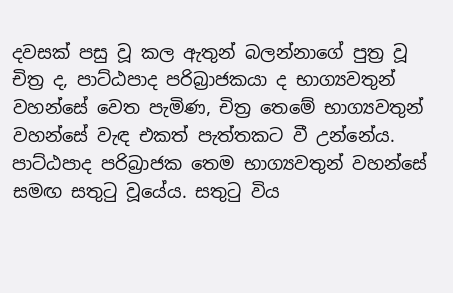දවසක් පසු වූ කල ඇතුන් බලන්නාගේ පුත්‍ර වූ චිත්‍ර ද, පාට්ඨපාද පරිබ්‍රාජකයා ද භාග්‍යවතුන් වහන්සේ වෙත පැමිණ, චිත්‍ර තෙමේ භාග්‍යවතුන් වහන්සේ වැඳ එකත් පැත්තකට වී උන්නේය. පාට්ඨපාද පරිබ්‍රාජක තෙම භාග්‍යවතුන් වහන්සේ සමඟ සතුටු වූයේය. සතුටු විය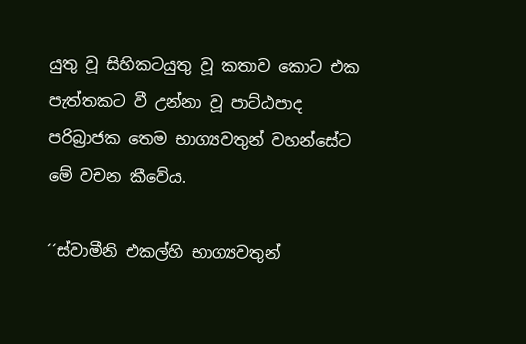යුතු වූ සිහිකටයුතු වූ කතාව කොට එක පැත්තකට වී උන්නා වූ පාට්ඨපාද පරිබ්‍රාජක තෙම භාග්‍යවතුන් වහන්සේට මේ වචන කීවේය.

´´ස්වාමීනි එකල්හි භාග්‍යවතුන්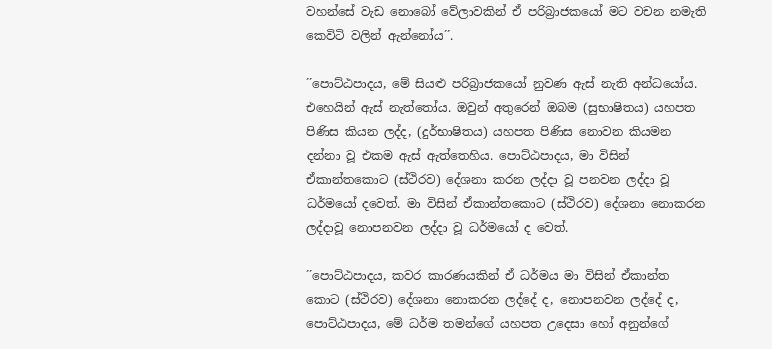වහන්සේ වැඩ නොබෝ වේලාවකින් ඒ පරිබ්‍රාජකයෝ මට වචන නමැති කෙවිටි වලින් ඇන්නෝය´´.

´´පොට්ඨපාදය, මේ සියළු පරිබ්‍රාජකයෝ නුවණ ඇස් නැති අන්ධයෝය. එහෙයින් ඇස් නැත්තෝය. ඔවුන් අතුරෙන් ඔබම (සුභාෂිතය) යහපත පිණිස කියන ලද්ද, (දුර්භාෂිතය) යහපත පිණිස නොවන කියමන දන්නා වූ එකම ඇස් ඇත්තෙහිය. පොට්ඨපාදය, මා විසින් ඒකාන්තකොට (ස්ථිරව) දේශනා කරන ලද්දා වූ පනවන ලද්දා වූ ධර්මයෝ දවෙත්. මා විසින් ඒකාන්තකොට (ස්ථිරව) දේශනා නොකරන ලද්දාවූ නොපනවන ලද්දා වූ ධර්මයෝ ද වෙත්.

´´පොට්ඨපාදය, කවර කාරණයකින් ඒ ධර්මය මා විසින් ඒකාන්ත කොට (ස්ථිරව) දේශනා නොකරන ලද්දේ ද, නොපනවන ලද්දේ ද, පොට්ඨපාදය, මේ ධර්ම තමන්ගේ යහපත උදෙසා හෝ අනුන්ගේ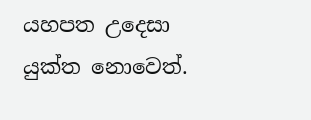යහපත උදෙසා යුක්ත නොවෙත්.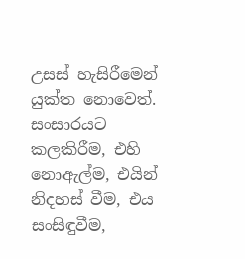උසස් හැසිරීමෙන් යුක්ත නොවෙත්. සංසාරයට කලකිරීම, එහි නොඇල්ම, එයින් නිදහස් වීම, එය සංසිඳුවීම,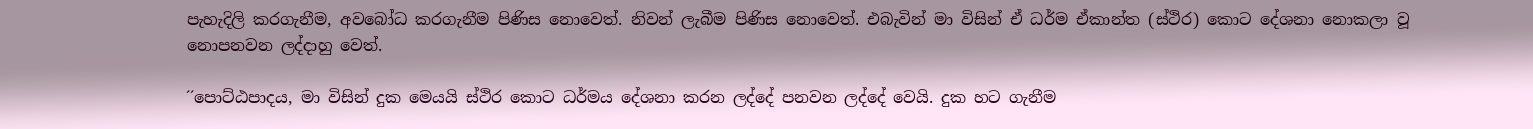පැහැදිලි කරගැනීම, අවබෝධ කරගැනීම පිණිස නොවෙත්. නිවන් ලැබීම පිණිස නොවෙත්. එබැවින් මා විසින් ඒ ධර්ම ඒකාන්ත (ස්ථිර) කොට දේශනා නොකලා වූ නොපනවන ලද්දාහු වෙත්.

´´පොට්ඨපාදය, මා විසින් දුක මෙයයි ස්ථිර කොට ධර්මය දේශනා කරන ලද්දේ පනවන ලද්දේ වෙයි. දුක හට ගැනීම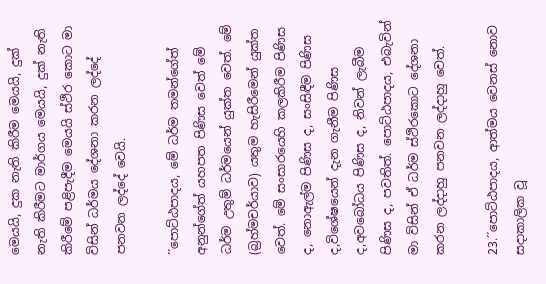මෙයයි, දුක නැති කිරීම මෙයයි, දුක් නැති කිරීමට මාර්ගය මෙයයි, දුක් නැති කිරීමේ පළිපැදීම මෙයයි ස්ථිර කොට මා විසින් ධර්මය දේශනා කරන ලද්දේ පනවන ලද්දේ වෙයි.

´´පොට්ඨපාදය, මේ ධර්ම තමන්ගේත් අනුන්ගේත් යහපත පිණිස වෙත් මේ ධර්ම උතුම් ධර්මයෙන් යුක්ත වෙත්. මේ (බ්‍රහ්මචර්යාව) යතුම හැසිරීමෙන් යුක්ත වෙත්. මේ සංසාරයෙහි කලකිරීම පිණිස ද, නොඇල්ම පිණිස ද, සංසිඳීම පිණිස ද,විශේෂයෙන් දැන ගැනීම පිණිස ද,අවබෝධය පිණිස ද, නිවන් ලැබීම පිණිස ද, පවතිත්. පොට්ඨපාදය, එබැවින් මා විසින් ඒ ධර්ම ස්ථිරකොට දේශනා කරන ලද්දාහු පනවන ලද්දාහු වෙත්.

23.´´පොට්ඨපාදය, ආත්මය වෙනස් නොව සදාකාලික වූ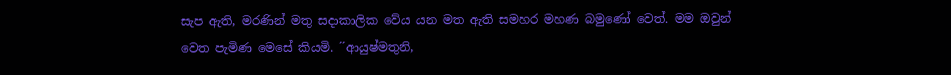සැප ඇති, මරණින් මතු සදාකාලික වේය යන මත ඇති සමහර මහණ බමුණෝ වෙත්. මම ඔවුන් වෙත පැමිණ මෙසේ කියමි. ´´ආයුෂ්මතුනි,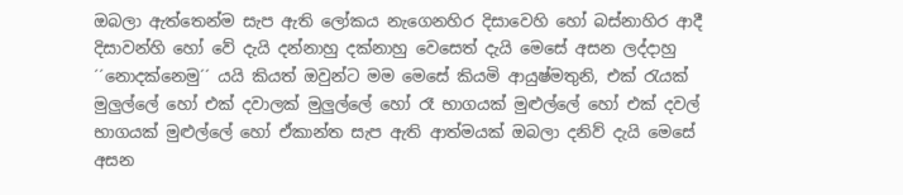ඔබලා ඇත්තෙන්ම සැප ඇති ලෝකය නැගෙනහිර දිසාවෙහි හෝ බස්නාහිර ආදී දිසාවන්හි හෝ වේ දැයි දන්නාහු දක්නාහු වෙසෙත් දැයි මෙසේ අසන ලද්දාහු ´´නොදක්නෙමු´´ යයි කියත් ඔවුන්ට මම මෙසේ කියමි ආයුෂ්මතුනි, එක් රැයක් මුලුල්ලේ හෝ එක් දවාලක් මුලුල්ලේ හෝ රෑ භාගයක් මුළුල්ලේ හෝ එක් දවල් භාගයක් මුළුල්ලේ හෝ ඒකාන්ත සැප ඇති ආත්මයක් ඔබලා දනිව් දැයි මෙසේ අසන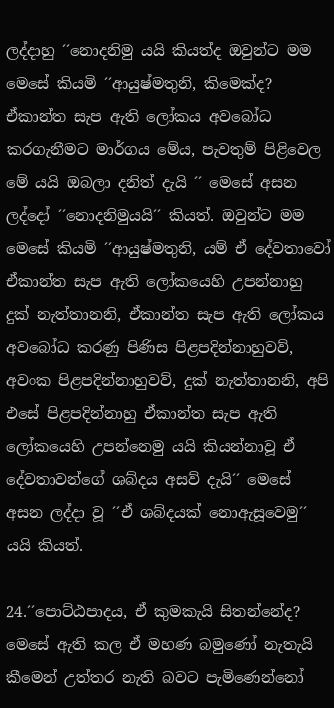ලද්දාහු ´´නොදනිමු යයි කියත්ද ඔවුන්ට මම මෙසේ කියමි ´´ආයුෂ්මතුනි, කිමෙක්ද? ඒකාන්ත සැප ඇති ලෝකය අවබෝධ කරගැනීමට මාර්ගය මේය, පැවතුම් පිළිවෙල මේ යයි ඔබලා දනිත් දැයි ´´ මෙසේ අසන ලද්දෝ ´´නොදනිමුයයි´´ කියත්. ඔවුන්ට මම මෙසේ කියමි ´´ආයුෂ්මතුනි, යම් ඒ දේවතාවෝ ඒකාන්ත සැප ඇති ලෝකයෙහි උපන්නාහු දුක් නැත්තානනි, ඒකාන්ත සැප ඇති ලෝකය අවබෝධ කරණු පිණිස පිළපදින්නාහුවව්, අවංක පිළපදින්නාහුවව්, දුක් නැත්තානනි, අපි එසේ පිළපදින්නාහු ඒකාන්ත සැප ඇති ලෝකයෙහි උපන්නෙමු යයි කියන්නාවූ ඒ දේවතාවන්ගේ ශබ්දය අසව් දැයි´´ මෙසේ අසන ලද්දා වූ ´´ඒ ශබ්දයක් නොඇසූවෙමු´´ යයි කියත්.

24.´´පොට්ඨපාදය, ඒ කුමකැයි සිතන්නේද? මෙසේ ඇති කල ඒ මහණ බමුණෝ නැතැයි කීමෙන් උත්තර නැති බවට පැමිණෙන්නෝ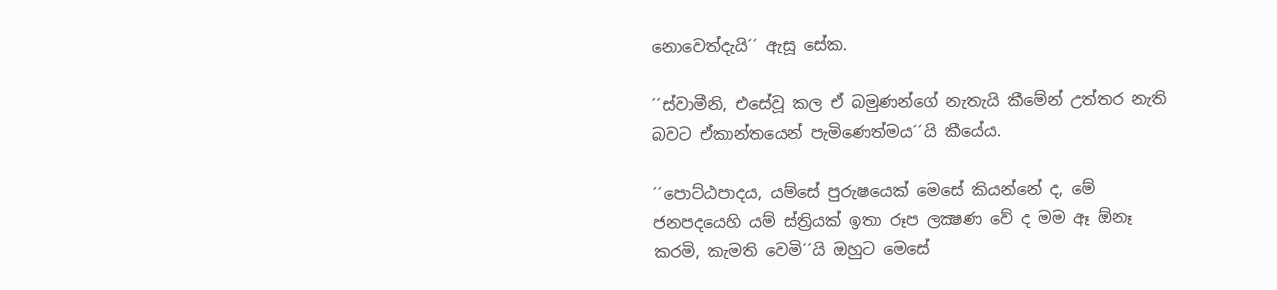නොවෙත්දැයි´´ ඇසූ සේක.

´´ස්වාමීනි, එසේවූ කල ඒ බමුණන්ගේ නැතැයි කීමේන් උත්තර නැති බවට ඒකාන්තයෙන් පැමිණෙත්මය´´යි කීයේය.

´´පොට්ඨපාදය, යම්සේ පුරුෂයෙක් මෙසේ කියන්නේ ද, මේ ජනපදයෙහි යම් ස්ත්‍රියක් ඉතා රූප ලක්‍ෂණ වේ ද මම ඈ ඕනෑ කරමි, කැමති වෙමි´´යි ඔහුට මෙසේ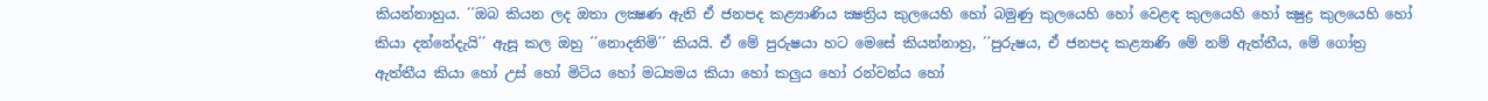කියන්නාහුය. ´´ඔබ කියන ලද ඔතා ලක්‍ෂණ ඇති ඒ ජනපද කළ්‍යාණිය ක්‍ෂත්‍රිය කුලයෙහි හෝ බමුණු කුලයෙහි හෝ වෙළඳ කුලයෙහි හෝ ක්‍ෂුද්‍ර කුලයෙහි හෝ කියා දන්නේදැයි´´ ඇසූ කල ඔහු ´´නොදනිමි´´ කියයි. ඒ මේ පුරුෂයා හට මෙසේ කියන්නාහු, ´´පුරුෂය, ඒ ජනපද කළ්‍යාණි මේ නම් ඇත්තීය, මේ ගෝත්‍ර ඇත්තීය කියා හෝ උස් හෝ මිටිය හෝ මධ්‍යමය කියා හෝ කලුය හෝ රන්වන්ය හෝ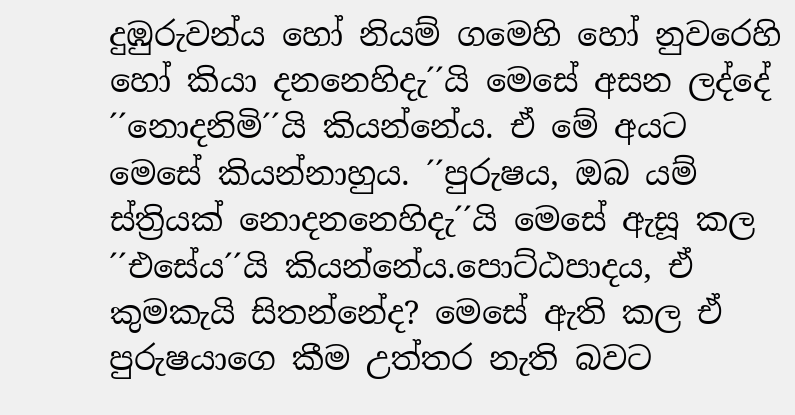දුඹුරුවන්ය හෝ නියම් ගමෙහි හෝ නුවරෙහි හෝ කියා දනනෙහිදැ´´යි මෙසේ අසන ලද්දේ ´´නොදනිමි´´යි කියන්නේය. ඒ මේ අයට මෙසේ කියන්නාහුය. ´´පුරුෂය, ඔබ යම් ස්ත්‍රියක් නොදනනෙහිදැ´´යි මෙසේ ඇසූ කල ´´එසේය´´යි කියන්නේය.පොට්ඨපාදය, ඒ කුමකැයි සිතන්නේද? මෙසේ ඇති කල ඒ පුරුෂයාගෙ කීම උත්තර නැති බවට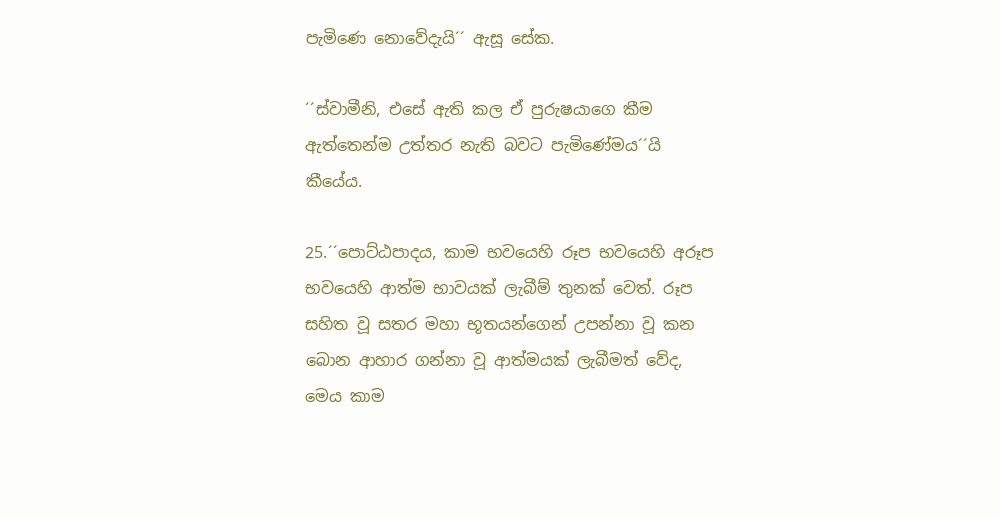පැමිණෙ නොවේදැයි´´ ඇසූ සේක.

´´ස්වාමීනි, එසේ ඇති කල ඒ පුරුෂයාගෙ කීම ඇත්තෙන්ම උත්තර නැති බවට පැමිණේමය´´යි කීයේය.

25.´´පොට්ඨපාදය, කාම භවයෙහි රූප භවයෙහි අරූප භවයෙහි ආත්ම භාවයක් ලැබීම් තුනක් වෙත්. රූප සහිත වූ සතර මහා භූතයන්ගෙන් උපන්නා වූ කන බොන ආහාර ගන්නා වූ ආත්මයක් ලැබීමත් වේද, මෙය කාම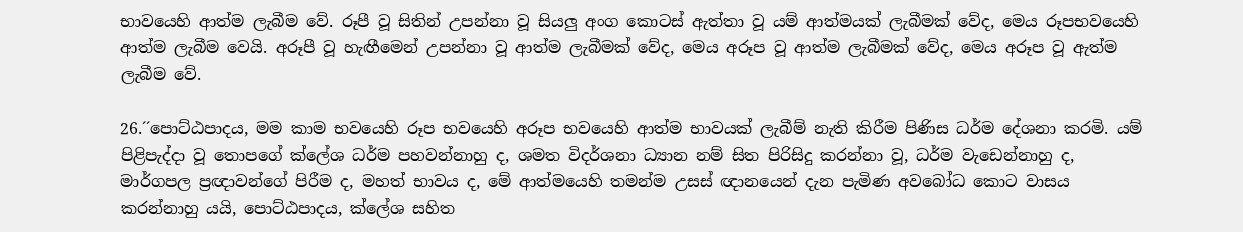භාවයෙහි ආත්ම ලැබීම වේ. රූපී වූ සිතින් උපන්නා වූ සියලු අංග කොටස් ඇත්තා වූ යම් ආත්මයක් ලැබීමක් වේද, මෙය රූපභවයෙහි ආත්ම ලැබීම වෙයි. අරූපී වූ හැඟීමෙන් උපන්නා වූ ආත්ම ලැබීමක් වේද, මෙය අරූප වූ ආත්ම ලැබීමක් වේද, මෙය අරූප වූ ඇත්ම ලැබීම වේ.

26.´´පොට්ඨපාදය, මම කාම භවයෙහි රූප භවයෙහි අරූප භවයෙහි ආත්ම භාවයක් ලැබීම් නැති කිරීම පිණිස ධර්ම දේශනා කරමි. යම් පිළිපැද්දා වූ තොපගේ ක්ලේශ ධර්ම පහවන්නාහු ද, ශමත විදර්ශනා ධ්‍යාන නම් සිත පිරිසිදු කරන්නා වූ, ධර්ම වැඩෙන්නාහු ද, මාර්ගපල ප්‍රඥාවන්ගේ පිරීම ද, මහත් භාවය ද, මේ ආත්මයෙහි තමන්ම උසස් ඥානයෙන් දැන පැමිණ අවබෝධ කොට වාසය කරන්නාහු යයි, පොට්ඨපාදය, ක්ලේශ සහිත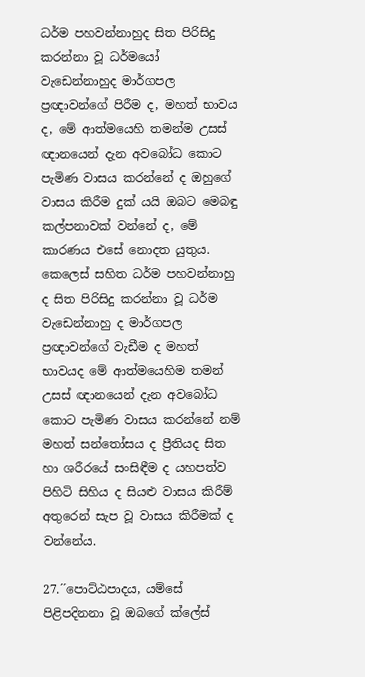ධර්ම පහවන්නාහුද සිත පිරිසිදු කරන්නා වූ ධර්මයෝ වැඩෙන්නාහුද මාර්ගපල ප්‍රඥාවන්ගේ පිරීම ද, මහත් භාවය ද, මේ ආත්මයෙහි තමන්ම උසස් ඥානයෙන් දැන අවබෝධ කොට පැමිණ වාසය කරන්නේ ද ඔහුගේ වාසය කිරීම දුක් යයි ඔබට මෙබඳු කල්පනාවක් වන්නේ ද, මේ කාරණය එසේ නොදත යුතුය. කෙලෙස් සහිත ධර්ම පහවන්නාහු ද සිත පිරිසිදු කරන්නා වූ ධර්ම වැඩෙන්නාහු ද මාර්ගපල ප්‍රඥාවන්ගේ වැඩීම ද මහත් භාවයද මේ ආත්මයෙහිම තමන් උසස් ඥානයෙන් දැන අවබෝධ කොට පැමිණ වාසය කරන්නේ නම් මහත් සන්තෝසය ද ප්‍රීතියද සිත හා ශරීරයේ සංසිඳීම ද යහපත්ව පිහිටි සිහිය ද සියළු වාසය කිරීම් අතුරෙන් සැප වූ වාසය කිරීමක් ද වන්නේය.

27.´´පොට්ඨපාදය, යම්සේ පිළිපදිනනා වූ ඔබගේ ක්ලේස්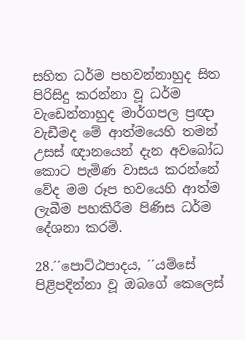සහිත ධර්ම පහවන්නාහුද සිත පිරිසිදු කරන්නා වූ ධර්ම වැඩෙන්නාහුද මාර්ගපල ප්‍රඥා වැඩීමද මේ ආත්මයෙහි තමන් උසස් ඥානයෙන් දැන අවබෝධ කොට පැමිණ වාසය කරන්නේ වේද මම රූප භවයෙහි ආත්ම ලැබීම පහකිරීම පිණිස ධර්ම දේශනා කරමි.

28.´´පොට්ඨපාදය, ´´යම්සේ පිළිපදින්නා වූ ඔබගේ කෙලෙස්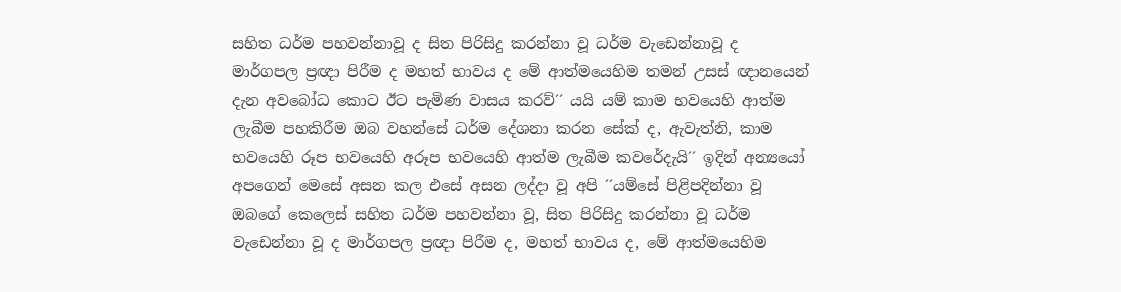සහිත ධර්ම පහවන්නාවූ ද සිත පිරිසිදු කරන්නා වූ ධර්ම වැඩෙන්නාවූ ද මාර්ගපල ප්‍රඥා පිරීම ද මහත් භාවය ද මේ ආත්මයෙහිම තමන් උසස් ඥානයෙන් දැන අවබෝධ කොට ඊට පැමිණ වාසය කරව්´´ යයි යම් කාම භවයෙහි ආත්ම ලැබීම පහකිරීම ඔබ වහන්සේ ධර්ම දේශනා කරන සේක් ද, ඇවැත්නි, කාම භවයෙහි රූප භවයෙහි අරූප භවයෙහි ආත්ම ලැබීම කවරේදැයි´´ ඉදින් අන්‍යයෝ අපගෙන් මෙසේ අසන කල එසේ අසන ලද්දා වූ අපි ´´යම්සේ පිළිපදින්නා වූ ඔබගේ කෙලෙස් සහිත ධර්ම පහවන්නා වූ, සිත පිරිසිදු කරන්නා වූ ධර්ම වැඩෙන්නා වූ ද මාර්ගපල ප්‍රඥා පිරීම ද, මහත් භාවය ද, මේ ආත්මයෙහිම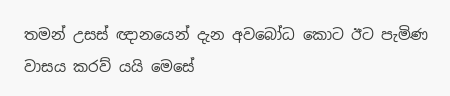තමන් උසස් ඥානයෙන් දැන අවබෝධ කොට ඊට පැමිණ වාසය කරව් යයි මෙසේ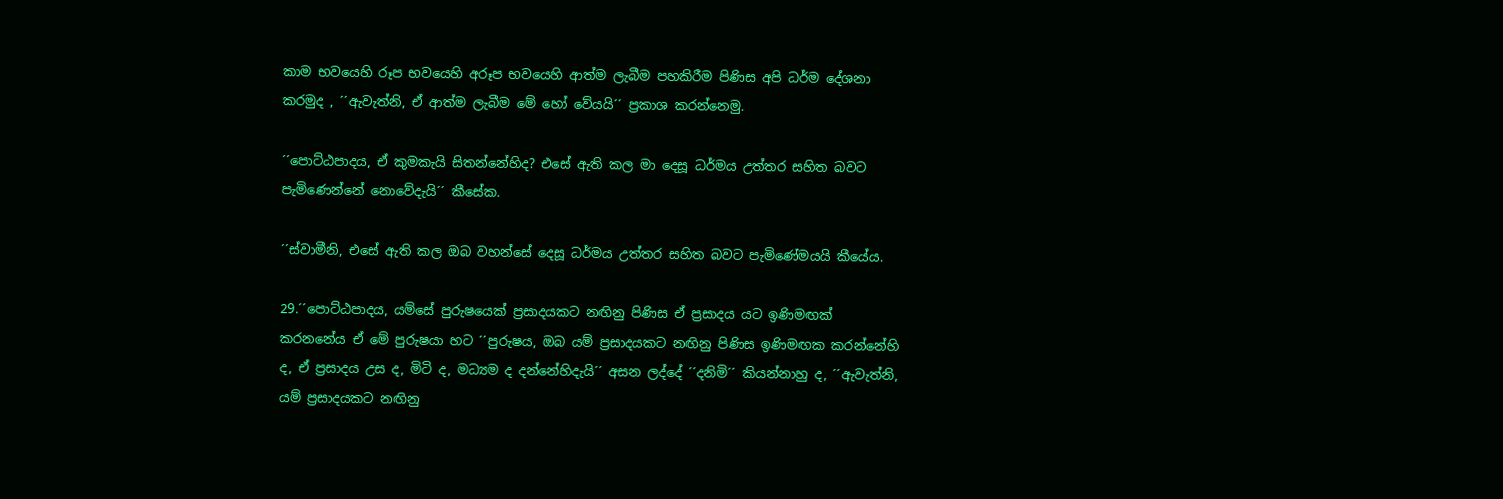කාම භවයෙහි රූප භවයෙහි අරූප භවයෙහි ආත්ම ලැබීම පහකිරීම පිණිස අපි ධර්ම දේශනා කරමුද , ´´ඇවැත්නි, ඒ ආත්ම ලැබීම මේ හෝ වේයයි´´ ප්‍රකාශ කරන්නෙමු.

´´පොට්ඨපාදය, ඒ කුමකැයි සිතන්නේහිද? එසේ ඇති කල මා දෙසූ ධර්මය උත්තර සහිත බවට පැමිණෙන්නේ නොවේදැයි´´ කීසේක.

´´ස්වාමීනි, එසේ ඇති කල ඔබ වහන්සේ දෙසූ ධර්මය උත්තර සහිත බවට පැමිණේමයයි කීයේය.

29.´´පොට්ඨපාදය, යම්සේ පුරුෂයෙක් ප්‍රසාදයකට නඟිනු පිණිස ඒ ප්‍රසාදය යට ඉණිමඟක් කරනනේය ඒ මේ පුරුෂයා හට ´´පුරුෂය, ඔබ යම් ප්‍රසාදයකට නඟිනු පිණිස ඉණිමඟක කරන්නේහි ද, ඒ ප්‍රසාදය උස ද, මිටි ද, මධ්‍යම ද දන්නේහිදැයි´´ අසන ලද්දේ ´´දනිමි´´ කියන්නාහු ද, ´´ඇවැත්නි, යම් ප්‍රසාදයකට නඟිනු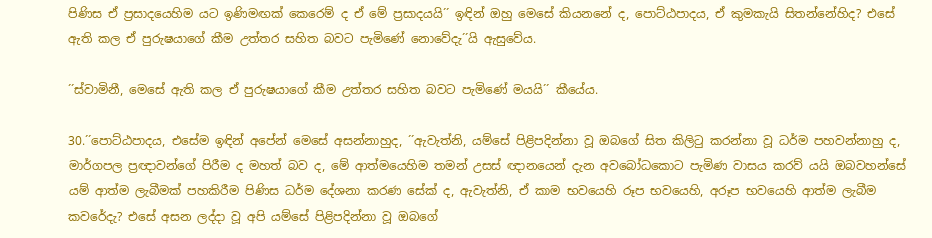පිණිස ඒ ප්‍රසාදයෙහිම යට ඉණිමඟක් කෙරෙම් ද ඒ මේ ප්‍රසාදයයි´´ ඉඳින් ඔහු මෙසේ කියනනේ ද, පොට්ඨපාදය, ඒ කුමකැයි සිතන්නේහිද? එසේ ඇති කල ඒ පුරුෂයාගේ කීම උත්තර සහිත බවට පැමිණේ නොවේදැ´´යි ඇසුවේය.

´´ස්වාමිනී, මෙසේ ඇති කල ඒ පුරුෂයාගේ කීම උත්තර සහිත බවට පැමිණේ මයයි´´ කීයේය.

30.´´පොට්ඨපාදය, එසේම ඉඳින් අපේන් මෙසේ අසන්නාහුද, ´´ඇවැත්නි, යම්සේ පිළිපදින්නා වූ ඔබගේ සිත කිලිටු කරන්නා වූ ධර්ම පහවන්නාහු ද, මාර්ගපල ප්‍රඥාවන්ගේ පිරීම ද මහත් බව ද, මේ ආත්මයෙහිම තමන් උසස් ඥානයෙන් දැන අවබෝධකොට පැමිණ වාසය කරව් යයි ඔබවහන්සේ යම් ආත්ම ලැබීමක් පහකිරීම පිණිස ධර්ම දේශනා කරණ සේක් ද, ඇවැත්නි, ඒ කාම භවයෙහි රූප භවයෙහි, අරූප භවයෙහි ආත්ම ලැබීම කවරේදැ? එසේ අසන ලද්දා වූ අපි යම්සේ පිළිපදින්නා වූ ඔබගේ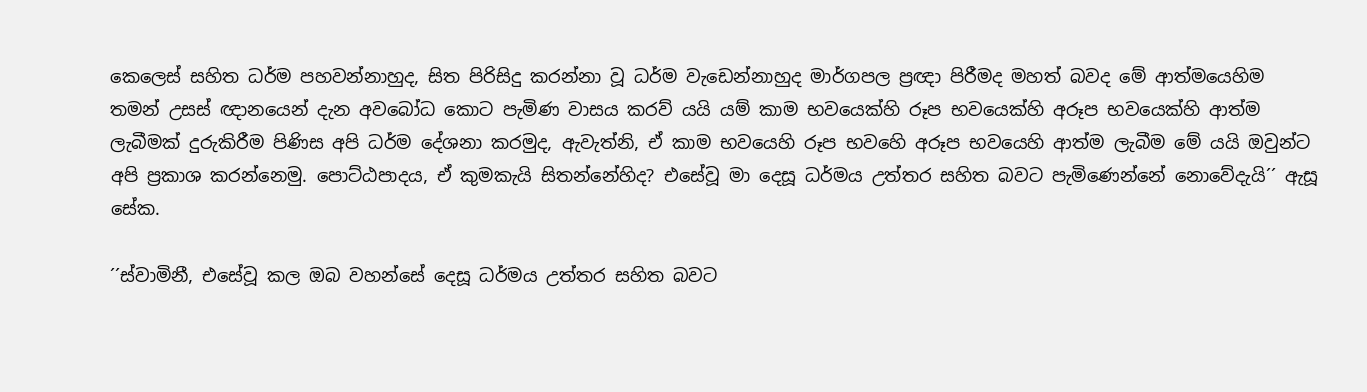කෙලෙස් සහිත ධර්ම පහවන්නාහුද, සිත පිරිසිදු කරන්නා වූ ධර්ම වැඩෙන්නාහුද මාර්ගපල ප්‍රඥා පිරීමද මහත් බවද මේ ආත්මයෙහිම තමන් උසස් ඥානයෙන් දැන අවබෝධ කොට පැමිණ වාසය කරව් යයි යම් කාම භවයෙක්හි රූප භවයෙක්හි අරූප භවයෙක්හි ආත්ම ලැබීමක් දුරුකිරීම පිණිස අපි ධර්ම දේශනා කරමුද, ඇවැත්නි, ඒ කාම භවයෙහි රූප භවහෙි අරූප භවයෙහි ආත්ම ලැබීම මේ යයි ඔවුන්ට අපි ප්‍රකාශ කරන්නෙමු. පොට්ඨපාදය, ඒ කුමකැයි සිතන්නේහිද? එසේවූ මා දෙසූ ධර්මය උත්තර සහිත බවට පැමිණෙන්නේ නොවේදැයි´´ ඇසූ සේක.

´´ස්වාමිනී, එසේවූ කල ඔබ වහන්සේ දෙසූ ධර්මය උත්තර සහිත බවට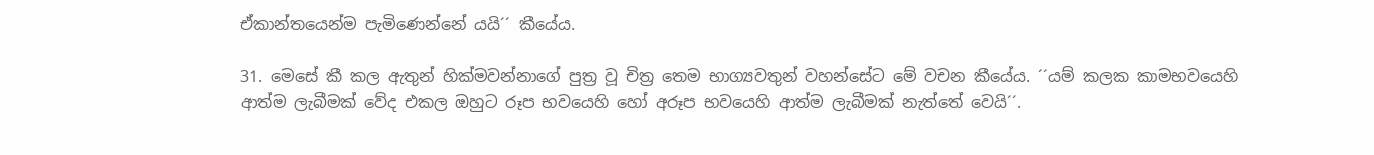ඒකාන්තයෙන්ම පැමිණෙන්නේ යයි´´ කීයේය.

31. මෙසේ කී කල ඇතුන් හික්මවන්නාගේ පුත්‍ර වූ චිත්‍ර තෙම භාග්‍යවතුන් වහන්සේට මේ වචන කීයේය. ´´යම් කලක කාමභවයෙහි ආත්ම ලැබීමක් වේද එකල ඔහුට රූප භවයෙහි හෝ අරූප භවයෙහි ආත්ම ලැබීමක් නැත්තේ වෙයි´´.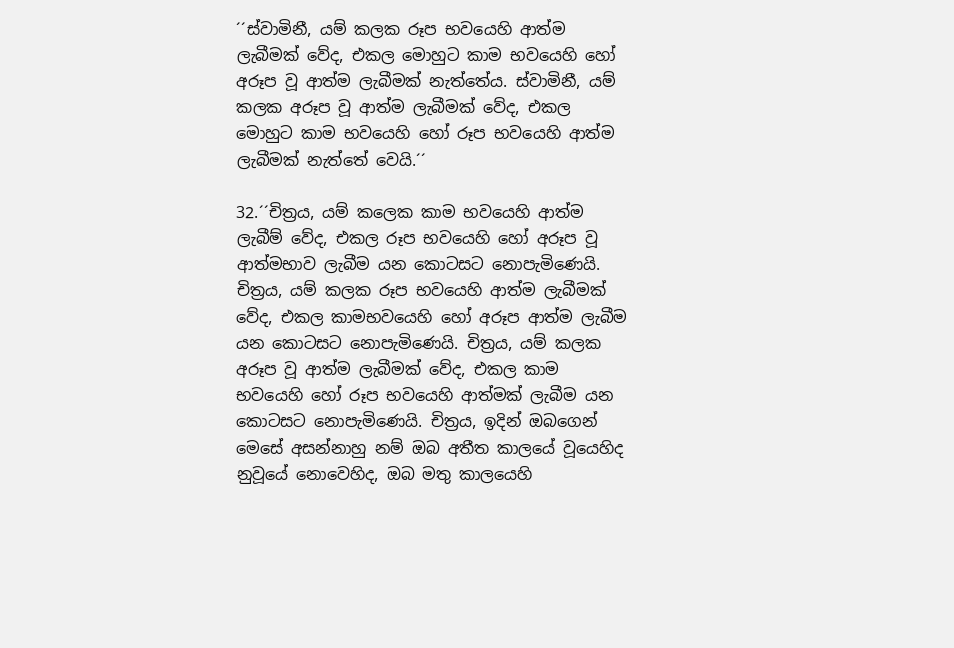´´ස්වාමිනී, යම් කලක රූප භවයෙහි ආත්ම ලැබීමක් වේද, එකල මොහුට කාම භවයෙහි හෝ අරූප වූ ආත්ම ලැබීමක් නැත්තේය. ස්වාමිනී, යම් කලක අරූප වූ ආත්ම ලැබීමක් වේද, එකල මොහුට කාම භවයෙහි හෝ රූප භවයෙහි ආත්ම ලැබීමක් නැත්තේ වෙයි.´´

32.´´චිත්‍රය, යම් කලෙක කාම භවයෙහි ආත්ම ලැබීම් වේද, එකල රූප භවයෙහි හෝ අරූප වූ ආත්මභාව ලැබීම යන කොටසට නොපැමිණෙයි. චිත්‍රය, යම් කලක රූප භවයෙහි ආත්ම ලැබීමක් වේද, එකල කාමභවයෙහි හෝ අරූප ආත්ම ලැබීම යන කොටසට නොපැමිණෙයි. චිත්‍රය, යම් කලක අරූප වූ ආත්ම ලැබීමක් වේද, එකල කාම භවයෙහි හෝ රූප භවයෙහි ආත්මක් ලැබීම යන කොටසට නොපැමිණෙයි. චිත්‍රය, ඉදින් ඔබගෙන් මෙසේ අසන්නාහු නම් ඔබ අතීත කාලයේ වූයෙහිද නුවූයේ නොවෙහිද, ඔබ මතු කාලයෙහි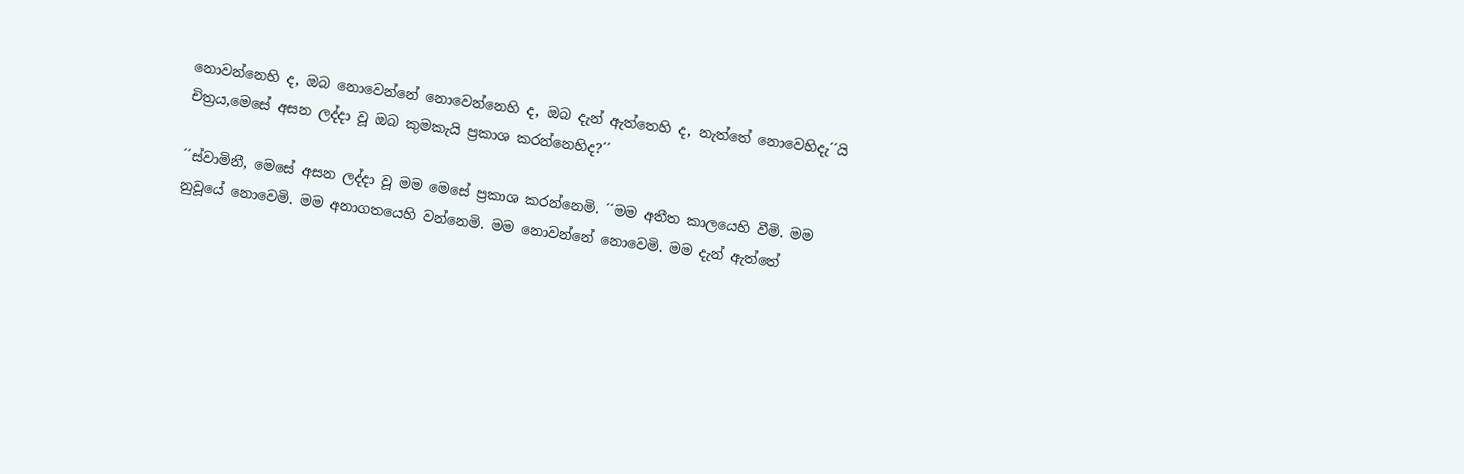නොවන්නෙහි ද, ඔබ නොවෙන්නේ නොවෙන්නෙහි ද, ඔබ දැන් ඇත්තෙහි ද, නැත්තේ නොවෙහිදැ´´යි චිත්‍රය,මෙසේ අසන ලද්දා වූ ඔබ කුමකැයි ප්‍රකාශ කරන්නෙහිද?´´

´´ස්වාමිනී, මෙසේ අසන ලද්දා වූ මම මෙසේ ප්‍රකාශ කරන්නෙමි. ´´මම අතීත කාලයෙහි වීමි. මම නුවූයේ නොවෙමි. මම අනාගතයෙහි වන්නෙමි. මම නොවන්නේ නොවෙමි. මම දැන් ඇත්තේ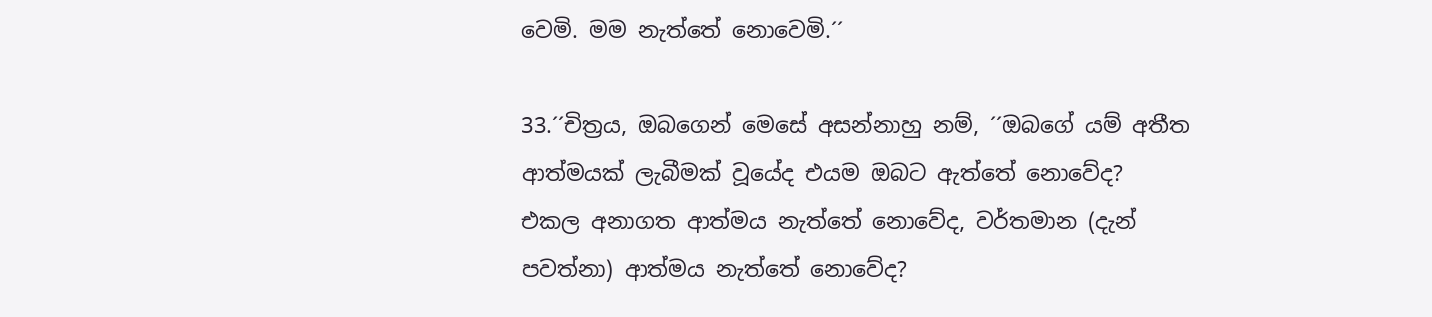වෙමි. මම නැත්තේ නොවෙමි.´´

33.´´චිත්‍රය, ඔබගෙන් මෙසේ අසන්නාහු නම්, ´´ඔබගේ යම් අතීත ආත්මයක් ලැබීමක් වූයේද එයම ඔබට ඇත්තේ නොවේද? එකල අනාගත ආත්මය නැත්තේ නොවේද, වර්තමාන (දැන් පවත්නා) ආත්මය නැත්තේ නොවේද?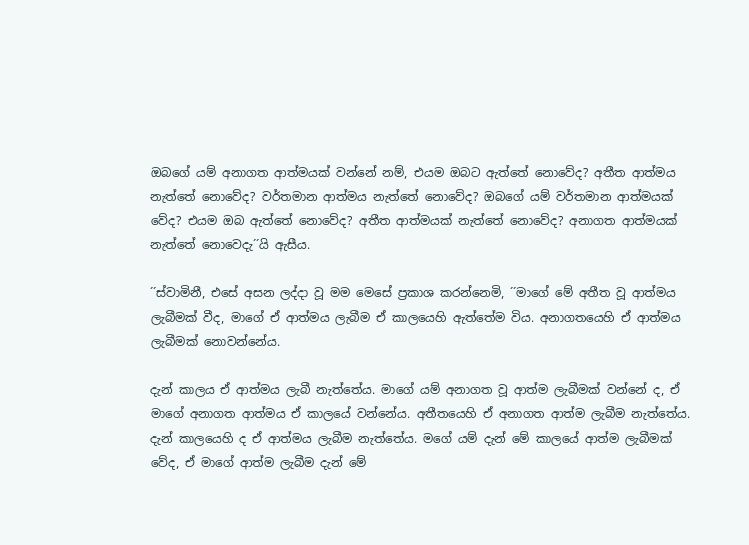ඔබගේ යම් අනාගත ආත්මයක් වන්නේ නම්, එයම ඔබට ඇත්තේ නොවේද? අතීත ආත්මය නැත්තේ නොවේද? වර්තමාන ආත්මය නැත්තේ නොවේද? ඔබගේ යම් වර්තමාන ආත්මයක් වේද? එයම ඔබ ඇත්තේ නොවේද? අතීත ආත්මයක් නැත්තේ නොවේද? අනාගත ආත්මයක් නැත්තේ නොවෙදැ´´යි ඇසීය.

´´ස්වාමිනී, එසේ අසන ලද්දා වූ මම මෙසේ ප්‍රකාශ කරන්නෙමි, ´´මාගේ මේ අතීත වූ ආත්මය ලැබීමක් වීද, මාගේ ඒ ආත්මය ලැබීම ඒ කාලයෙහි ඇත්තේම විය. අනාගතයෙහි ඒ ආත්මය ලැබීමක් නොවන්නේය.

දැන් කාලය ඒ ආත්මය ලැබී නැත්තේය. මාගේ යම් අනාගත වූ ආත්ම ලැබීමක් වන්නේ ද, ඒ මාගේ අනාගත ආත්මය ඒ කාලයේ වන්නේය. අතීතයෙහි ඒ අනාගත ආත්ම ලැබීම නැත්තේය. දැන් කාලයෙහි ද ඒ ආත්මය ලැබීම නැත්තේය. මගේ යම් දැන් මේ කාලයේ ආත්ම ලැබීමක් වේද, ඒ මාගේ ආත්ම ලැබීම දැන් මේ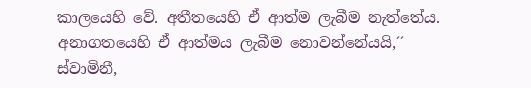කාලයෙහි වේ. අතීතයෙහි ඒ ආත්ම ලැබීම නැත්තේය. අනාගතයෙහි ඒ ආත්මය ලැබීම නොවන්නේයයි,´´ ස්වාමිනී,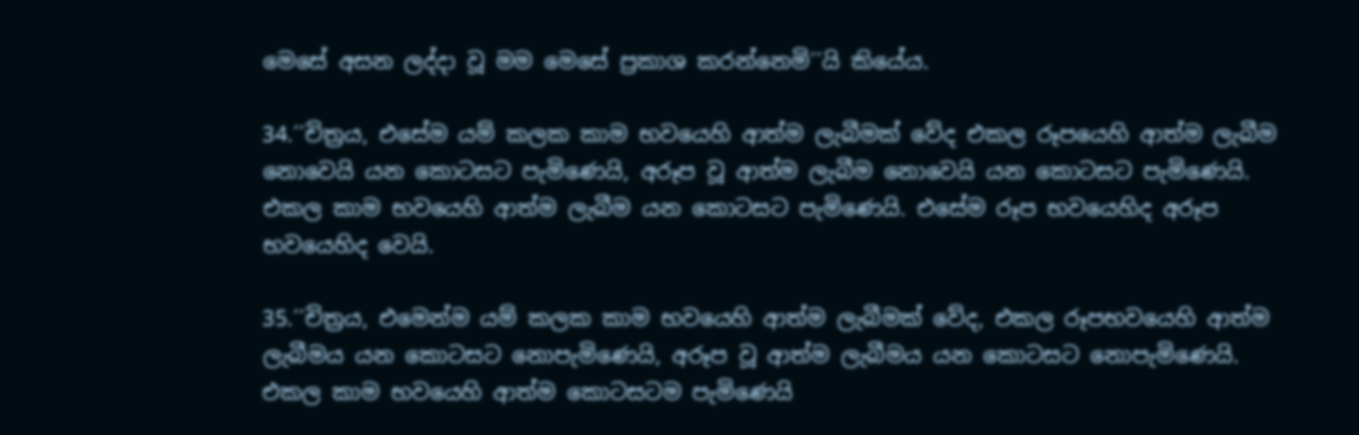මෙසේ අසන ලද්දා වූ මම මෙසේ ප්‍රකාශ කරන්නෙමි´´යි කියේය.

34.´´චිත්‍රය, එසේම යම් කලක කාම භවයෙහි ආත්ම ලැබීමක් වේද එකල රූපයෙහි ආත්ම ලැබීම නොවෙයි යන කොටසට පැමිණෙයි, අරූප වූ ආත්ම ලැබීම නොවෙයි යන කොටසට පැමිණෙයි. එකල කාම භවයෙහි ආත්ම ලැබීම යන කොටසට පැමිණෙයි. එසේම රූප භවයෙහිද අරූප භවයෙහිද වෙයි.

35.´´චිත්‍රය, එමෙන්ම යම් කලක කාම භවයෙහි ආත්ම ලැබීමක් වේද, එකල රූපභවයෙහි ආත්ම ලැබීමය යන කොටසට නොපැමිණෙයි, අරූප වූ ආත්ම ලැබීමය යන කොටසට නොපැමිණෙයි. එකල කාම භවයෙහි ආත්ම කොටසටම පැමිණෙයි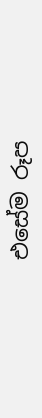එසේම රූප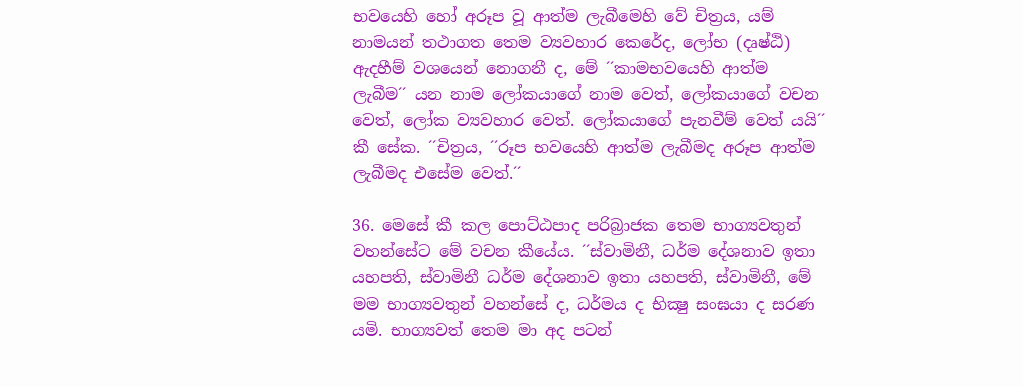භවයෙහි හෝ අරූප වූ ආත්ම ලැබීමෙහි වේ චිත්‍රය, යම් නාමයන් තථාගත තෙම ව්‍යවහාර කෙරේද, ලෝභ (දෘෂ්ඨි) ඇදහීම් වශයෙන් නොගනී ද, මේ ´´කාමභවයෙහි ආත්ම ලැබීම´´ යන නාම ලෝකයාගේ නාම වෙත්, ලෝකයාගේ වචන වෙත්, ලෝක ව්‍යවහාර වෙත්. ලෝකයාගේ පැනවීම් වෙත් යයි´´ කී සේක. ´´චිත්‍රය, ´´රූප භවයෙහි ආත්ම ලැබීමද අරූප ආත්ම ලැබීමද එසේම වෙත්.´´

36. මෙසේ කී කල පොට්ඨපාද පරිබ්‍රාජක තෙම භාග්‍යවතුන් වහන්සේට මේ වචන කීයේය. ´´ස්වාමිනී, ධර්ම දේශනාව ඉතා යහපති, ස්වාමිනී ධර්ම දේශනාව ඉතා යහපති, ස්වාමිනී, මේ මම භාග්‍යවතුන් වහන්සේ ද, ධර්මය ද භික්‍ෂු සංඝයා ද සරණ යමි. භාග්‍යවත් තෙම මා අද පටන්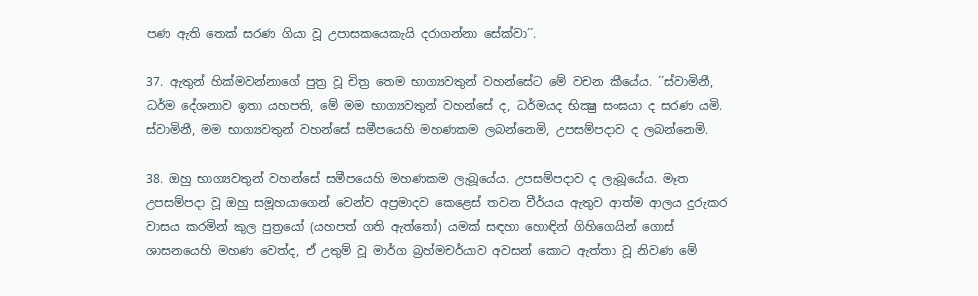පණ ඇති තෙක් සරණ ගියා වූ උපාසකයෙකැයි දරාගන්නා සේක්වා´´.

37. ඇතුන් හික්මවන්නාගේ පුත්‍ර වූ චිත්‍ර තෙම භාග්‍යවතුන් වහන්සේට මේ වචන කීයේය. ´´ස්වාමිනී, ධර්ම දේශනාව ඉතා යහපති, මේ මම භාග්‍යවතුන් වහන්සේ ද, ධර්මයද භික්‍ෂු සංඝයා ද සරණ යමි. ස්වාමිනී, මම භාග්‍යවතුන් වහන්සේ සමීපයෙහි මහණකම ලබන්නෙමි, උපසම්පදාව ද ලබන්නෙමි.

38. ඔහු භාග්‍යවතුන් වහන්සේ සමීපයෙහි මහණකම ලැබූයේය. උපසම්පදාව ද ලැබූයේය. මෑත උපසම්පදා වූ ඔහු සමූහයාගෙන් වෙන්ව අප්‍රමාදව කෙළෙස් තවන වීර්යය ඇතුව ආත්ම ආලය දුරුකර වාසය කරමින් කුල පුත්‍රයෝ (යහපත් ගති ඇත්තෝ) යමක් සඳහා හොඳින් ගිහිගෙයින් ගොස් ශාසනයෙහි මහණ වෙත්ද, ඒ උතුම් වූ මාර්ග බ්‍රහ්මචර්යාව අවසන් කොට ඇත්තා වූ නිවණ මේ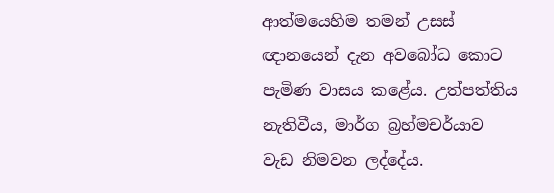ආත්මයෙහිම තමන් උසස් ඥානයෙන් දැන අවබෝධ කොට පැමිණ වාසය කළේය. උත්පත්තිය නැතිවීය, මාර්ග බ්‍රහ්මචර්යාව වැඩ නිමවන ලද්දේය.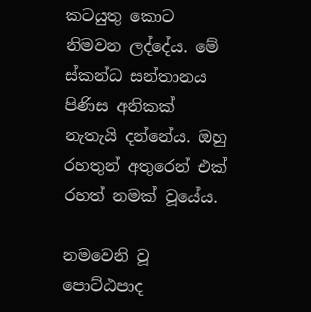කටයුතු කොට නිමවන ලද්දේය. මේ ස්කන්ධ සන්තානය පිණිස අනිකක් නැතැයි දන්නේය. ඔහු රහතුන් අතුරෙන් එක් රහත් නමක් වූයේය.

නමවෙනි වූ පොට්ඨපාද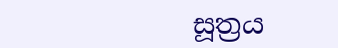සූත්‍රය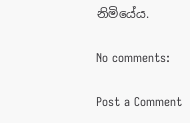නිමියේය.

No comments:

Post a Comment